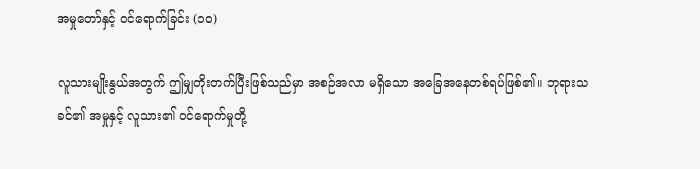အမှုတော်နှင့် ဝင်ရောက်ခြင်း (၁၀)

လူသားမျိုးနွယ်အတွက် ဤမျှတိုးတက်ပြီးဖြစ်သည်မှာ အစဉ်အလာ မရှိသော အခြေအနေတစ်ရပ်ဖြစ်၏။ ဘုရားသခင်၏ အမှုနှင့် လူသား၏ ဝင်ရောက်မှုတို့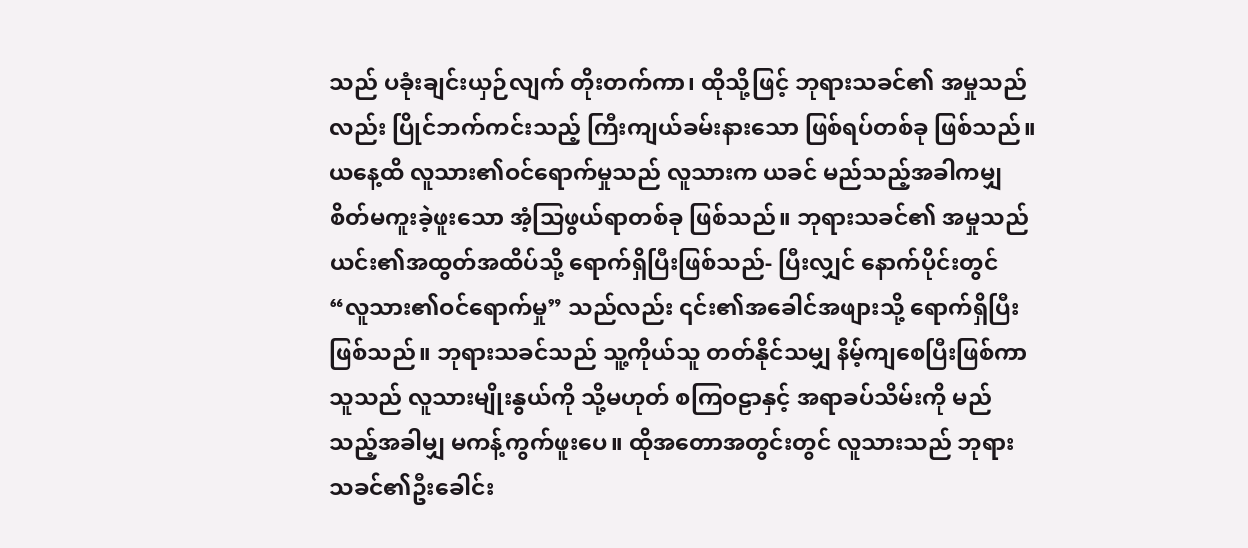သည် ပခုံးချင်းယှဉ်လျက် တိုးတက်ကာ၊ ထိုသို့ဖြင့် ဘုရားသခင်၏ အမှုသည်လည်း ပြိုင်ဘက်ကင်းသည့် ကြီးကျယ်ခမ်းနားသော ဖြစ်ရပ်တစ်ခု ဖြစ်သည်။ ယနေ့ထိ လူသား၏ဝင်ရောက်မှုသည် လူသားက ယခင် မည်သည့်အခါကမျှ စိတ်မကူးခဲ့ဖူးသော အံ့သြဖွယ်ရာတစ်ခု ဖြစ်သည်။ ဘုရားသခင်၏ အမှုသည် ယင်း၏အထွတ်အထိပ်သို့ ရောက်ရှိပြီးဖြစ်သည်- ပြီးလျှင် နောက်ပိုင်းတွင် “လူသား၏ဝင်ရောက်မှု” သည်လည်း ၎င်း၏အခေါင်အဖျားသို့ ရောက်ရှိပြီးဖြစ်သည်။ ဘုရားသခင်သည် သူ့ကိုယ်သူ တတ်နိုင်သမျှ နိမ့်ကျစေပြီးဖြစ်ကာ သူသည် လူသားမျိုးနွယ်ကို သို့မဟုတ် စကြဝဠာနှင့် အရာခပ်သိမ်းကို မည်သည့်အခါမျှ မကန့်ကွက်ဖူးပေ။ ထိုအတောအတွင်းတွင် လူသားသည် ဘုရားသခင်၏ဦးခေါင်း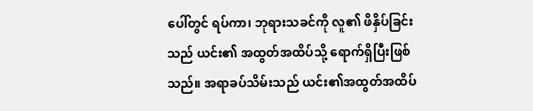ပေါ်တွင် ရပ်ကာ၊ ဘုရားသခင်ကို လူ၏ ဖိနှိပ်ခြင်းသည် ယင်း၏ အထွတ်အထိပ်သို့ ရောက်ရှိပြီးဖြစ်သည်။ အရာခပ်သိမ်းသည် ယင်း၏အထွတ်အထိပ်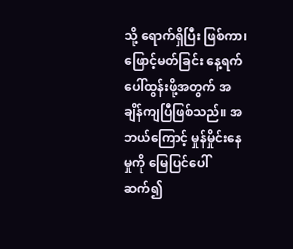သို့ ရောက်ရှိပြီး ဖြစ်ကာ၊ ဖြောင့်မတ်ခြင်း နေ့ရက် ပေါ်ထွန်းဖို့အတွက် အချိန်ကျပြီဖြစ်သည်။ အဘယ်ကြောင့် မှုန်မှိုင်းနေမှုကို မြေပြင်ပေါ် ဆက်၍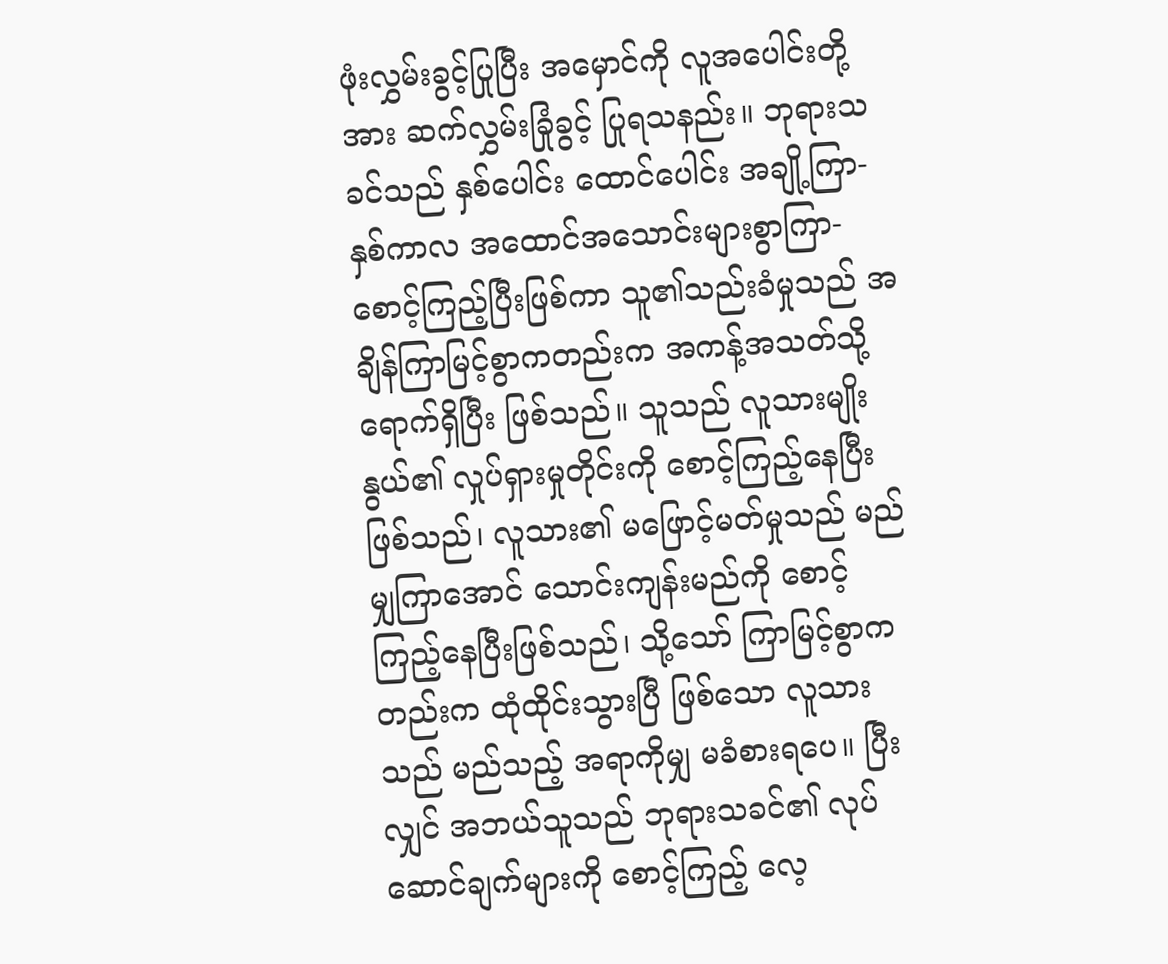ဖုံးလွှမ်းခွင့်ပြုပြီး အမှောင်ကို လူအပေါင်းတို့အား ဆက်လွှမ်းခြုံခွင့် ပြုရသနည်း။ ဘုရားသခင်သည် နှစ်ပေါင်း ထောင်ပေါင်း အချို့ကြာ- နှစ်ကာလ အထောင်အသောင်းများစွာကြာ- စောင့်ကြည့်ပြီးဖြစ်ကာ သူ၏သည်းခံမှုသည် အချိန်ကြာမြင့်စွာကတည်းက အကန့်အသတ်သို့ ရောက်ရှိပြီး ဖြစ်သည်။ သူသည် လူသားမျိုးနွယ်၏ လှုပ်ရှားမှုတိုင်းကို စောင့်ကြည့်နေပြီးဖြစ်သည်၊ လူသား၏ မဖြောင့်မတ်မှုသည် မည်မျှကြာအောင် သောင်းကျန်းမည်ကို စောင့်ကြည့်နေပြီးဖြစ်သည်၊ သို့သော် ကြာမြင့်စွာကတည်းက ထုံထိုင်းသွားပြီ ဖြစ်သော လူသားသည် မည်သည့် အရာကိုမျှ မခံစားရပေ။ ပြီးလျှင် အဘယ်သူသည် ဘုရားသခင်၏ လုပ်ဆောင်ချက်များကို စောင့်ကြည့် လေ့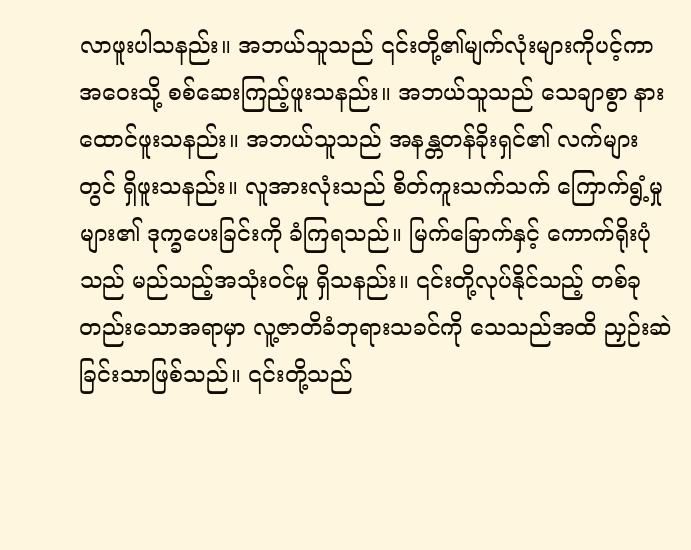လာဖူးပါသနည်း။ အဘယ်သူသည် ၎င်းတို့၏မျက်လုံးများကိုပင့်ကာ အဝေးသို့ စစ်ဆေးကြည့်ဖူးသနည်း။ အဘယ်သူသည် သေချာစွာ နားထောင်ဖူးသနည်း။ အဘယ်သူသည် အနန္တတန်ခိုးရှင်၏ လက်များတွင် ရှိဖူးသနည်း။ လူအားလုံးသည် စိတ်ကူးသက်သက် ကြောက်ရွံ့မှုများ၏ ဒုက္ခပေးခြင်းကို ခံကြရသည်။ မြက်ခြောက်နှင့် ကောက်ရိုးပုံသည် မည်သည့်အသုံးဝင်မှု ရှိသနည်း။ ၎င်းတို့လုပ်နိုင်သည့် တစ်ခုတည်းသောအရာမှာ လူ့ဇာတိခံဘုရားသခင်ကို သေသည်အထိ ညှဉ်းဆဲခြင်းသာဖြစ်သည်။ ၎င်းတို့သည်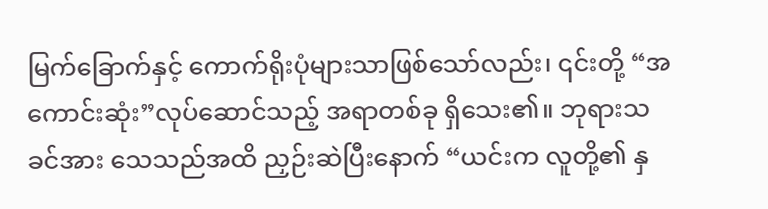မြက်ခြောက်နှင့် ကောက်ရိုးပုံများသာဖြစ်သော်လည်း၊ ၎င်းတို့ “အကောင်းဆုံး”လုပ်ဆောင်သည့် အရာတစ်ခု ရှိသေး၏။ ဘုရားသခင်အား သေသည်အထိ ညှဉ်းဆဲပြီးနောက် “ယင်းက လူတို့၏ နှ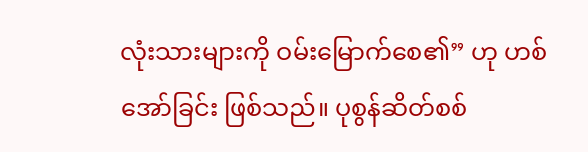လုံးသားများကို ဝမ်းမြောက်စေ၏” ဟု ဟစ်အော်ခြင်း ဖြစ်သည်။ ပုစွန်ဆိတ်စစ်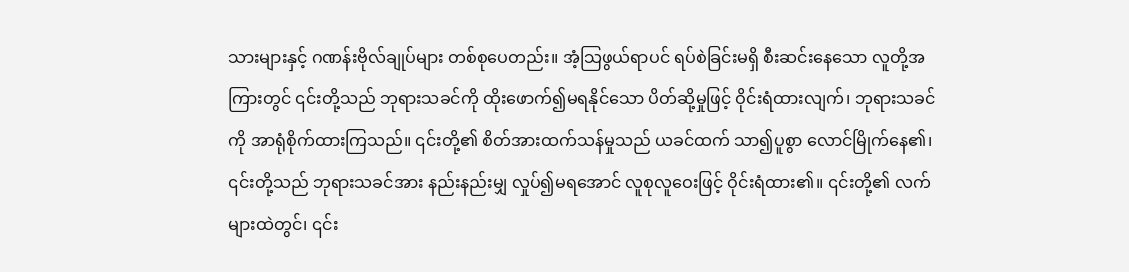သားများနှင့် ဂဏန်းဗိုလ်ချုပ်များ တစ်စုပေတည်း။ အံ့သြဖွယ်ရာပင် ရပ်စဲခြင်းမရှိ စီးဆင်းနေသော လူတို့အကြားတွင် ၎င်းတို့သည် ဘုရားသခင်ကို ထိုးဖောက်၍မရနိုင်သော ပိတ်ဆို့မှုဖြင့် ဝိုင်းရံထားလျက်၊ ဘုရားသခင်ကို အာရုံစိုက်ထားကြသည်။ ၎င်းတို့၏ စိတ်အားထက်သန်မှုသည် ယခင်ထက် သာ၍ပူစွာ လောင်မြိုက်နေ၏၊ ၎င်းတို့သည် ဘုရားသခင်အား နည်းနည်းမျှ လှုပ်၍မရအောင် လူစုလူဝေးဖြင့် ဝိုင်းရံထား၏။ ၎င်းတို့၏ လက်များထဲတွင်၊ ၎င်း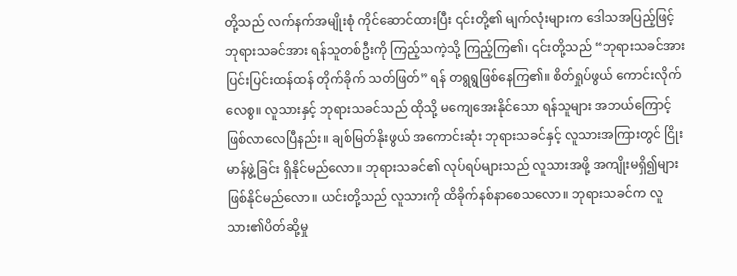တို့သည် လက်နက်အမျိုးစုံ ကိုင်ဆောင်ထားပြီး ၎င်းတို့၏ မျက်လုံးများက ဒေါသအပြည့်ဖြင့် ဘုရားသခင်အား ရန်သူတစ်ဦးကို ကြည့်သကဲ့သို့ ကြည့်ကြ၏၊ ၎င်းတို့သည် “ဘုရားသခင်အား ပြင်းပြင်းထန်ထန် တိုက်ခိုက် သတ်ဖြတ်” ရန် တရွရွဖြစ်နေကြ၏။ စိတ်ရှုပ်ဖွယ် ကောင်းလိုက်လေစွ။ လူသားနှင့် ဘုရားသခင်သည် ထိုသို့ မကျေအေးနိုင်သော ရန်သူများ အဘယ်ကြောင့် ဖြစ်လာလေပြီနည်း။ ချစ်မြတ်နိုးဖွယ် အကောင်းဆုံး ဘုရားသခင်နှင့် လူသားအကြားတွင် ငြိုးမာန်ဖွဲ့ခြင်း ရှိနိုင်မည်လော။ ဘုရားသခင်၏ လုပ်ရပ်များသည် လူသားအဖို့ အကျိုးမရှိ၍များ ဖြစ်နိုင်မည်လော။ ယင်းတို့သည် လူသားကို ထိခိုက်နစ်နာစေသလော။ ဘုရားသခင်က လူသား၏ပိတ်ဆို့မှု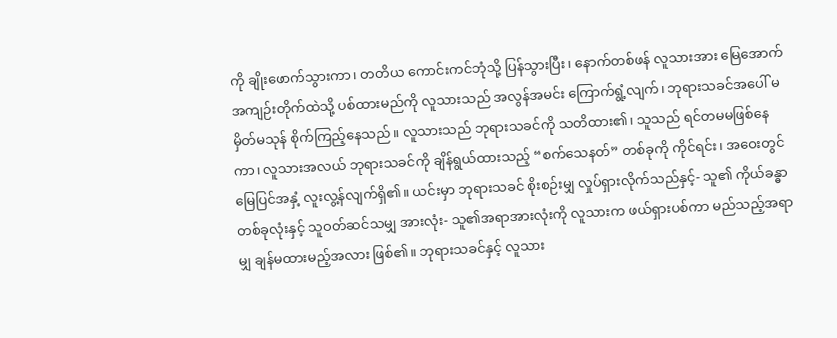ကို ချိုးဖောက်သွားကာ၊ တတိယ ကောင်းကင်ဘုံသို့ ပြန်သွားပြီး၊ နောက်တစ်ဖန် လူသားအား မြေအောက် အကျဉ်းတိုက်ထဲသို့ ပစ်ထားမည်ကို လူသားသည် အလွန်အမင်း ကြောက်ရွံ့လျက်၊ ဘုရားသခင်အပေါ် မမှိတ်မသုန် စိုက်ကြည့်နေသည်။ လူသားသည် ဘုရားသခင်ကို သတိထား၏၊ သူသည် ရင်တမမဖြစ်နေကာ၊ လူသားအလယ် ဘုရားသခင်ကို ချိန်ရွယ်ထားသည့် “စက်သေနတ်” တစ်ခုကို ကိုင်ရင်း၊ အဝေးတွင် မြေပြင်အနှံ့ လူးလွ့န်လျက်ရှိ၏။ ယင်းမှာ ဘုရားသခင် စိုးစဉ်းမျှ လှုပ်ရှားလိုက်သည်နှင့်- သူ၏ ကိုယ်ခန္ဓာတစ်ခုလုံးနှင့် သူဝတ်ဆင်သမျှ အားလုံး- သူ၏အရာအားလုံးကို လူသားက ဖယ်ရှားပစ်ကာ မည်သည့်အရာမျှ ချန်မထားမည့်အလား ဖြစ်၏။ ဘုရားသခင်နှင့် လူသား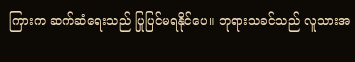ကြားက ဆက်ဆံရေးသည် ပြုပြင်မရနိုင်ပေ။ ဘုရားသခင်သည် လူသားအ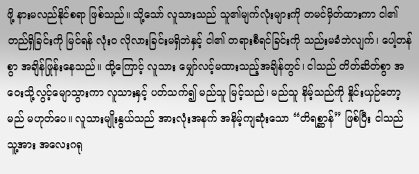ဖို့ နားမလည်နိုင်စရာ ဖြစ်သည်။ သို့သော် လူသားသည် သူ၏မျက်လုံးများကို တမင်မှိတ်ထားကာ ငါ၏တည်ရှိခြင်းကို မြင်ရန် လုံးဝ လိုလားခြင်းမရှိဘဲနှင့် ငါ၏ တရားစီရင်ခြင်းကို သည်းမခံဘဲလျက်၊ ပေါ့တန်စွာ အချိန်ဖြုန်းနေသည်။ ထို့ကြောင့် လူသား မျှော်လင့်မထားသည့်အချိန်တွင်၊ ငါသည် တိတ်ဆိတ်စွာ အဝေးသို့လွင့်မျောသွားကာ လူသားနှင့် ပတ်သက်၍ မည်သူ မြင့်သည်၊ မည်သူ နိမ့်သည်ကို နှိုင်းယှဉ်တော့မည် မဟုတ်ပေ။ လူသားမျိုးနွယ်သည် အားလုံးအနက် အနိမ့်ကျဆုံးသော “တိရစ္ဆာန်” ဖြစ်ပြီး ငါသည် သူ့အား အလေးဂရု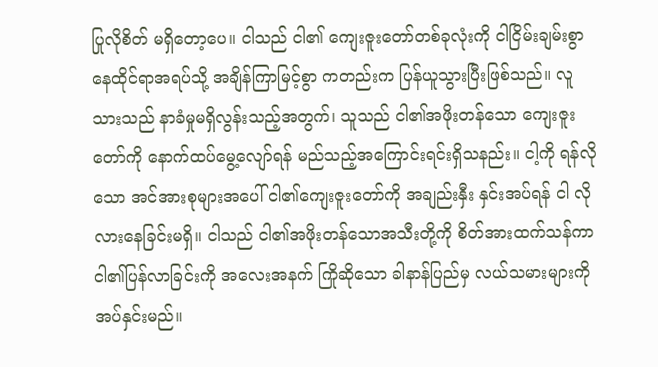ပြုလိုစိတ် မရှိတော့ပေ။ ငါသည် ငါ၏ ကျေးဇူးတော်တစ်ခုလုံးကို ငါငြိမ်းချမ်းစွာ နေထိုင်ရာအရပ်သို့ အချိန်ကြာမြင့်စွာ ကတည်းက ပြန်ယူသွားပြီးဖြစ်သည်။ လူသားသည် နာခံမှုမရှိလွန်းသည့်အတွက်၊ သူသည် ငါ၏အဖိုးတန်သော ကျေးဇူးတော်ကို နောက်ထပ်မွေ့လျော်ရန် မည်သည့်အကြောင်းရင်းရှိသနည်း။ ငါ့ကို ရန်လိုသော အင်အားစုများအပေါ် ငါ၏ကျေးဇူးတော်ကို အချည်းနှီး နှင်းအပ်ရန် ငါ လိုလားနေခြင်းမရှိ။ ငါသည် ငါ၏အဖိုးတန်သောအသီးတို့ကို စိတ်အားထက်သန်ကာ ငါ၏ပြန်လာခြင်းကို အလေးအနက် ကြိုဆိုသော ခါနာန်ပြည်မှ လယ်သမားများကို အပ်နှင်းမည်။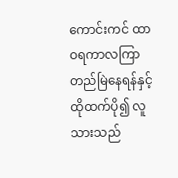ကောင်းကင် ထာဝရကာလကြာ တည်မြဲနေရန်နှင့် ထိုထက်ပို၍ လူသားသည်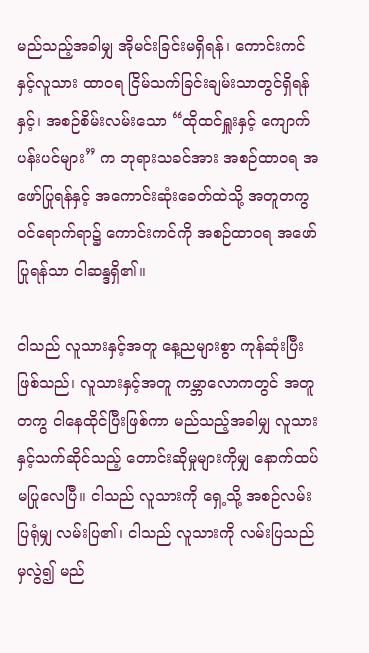မည်သည့်အခါမျှ အိုမင်းခြင်းမရှိရန်၊ ကောင်းကင်နှင့်လူသား ထာဝရ ငြိမ်သက်ခြင်းချမ်းသာတွင်ရှိရန်နှင့်၊ အစဉ်စိမ်းလမ်းသော “ထိုထင်ရှူးနှင့် ကျောက်ပန်းပင်များ” က ဘုရားသခင်အား အစဉ်ထာဝရ အဖော်ပြုရန်နှင့် အကောင်းဆုံးခေတ်ထဲသို့ အတူတကွ ဝင်ရောက်ရာ၌ ကောင်းကင်ကို အစဉ်ထာဝရ အဖော်ပြုရန်သာ ငါဆန္ဒရှိ၏။

ငါသည် လူသားနှင့်အတူ နေ့ညများစွာ ကုန်ဆုံးပြီးဖြစ်သည်၊ လူသားနှင့်အတူ ကမ္ဘာလောကတွင် အတူတကွ ငါနေထိုင်ပြီးဖြစ်ကာ မည်သည့်အခါမျှ လူသားနှင့်သက်ဆိုင်သည့် တောင်းဆိုမှုများကိုမျှ နောက်ထပ် မပြုလေပြီ။ ငါသည် လူသားကို ရှေ့သို့ အစဉ်လမ်းပြရုံမျှ လမ်းပြ၏၊ ငါသည် လူသားကို လမ်းပြသည်မှလွဲ၍ မည်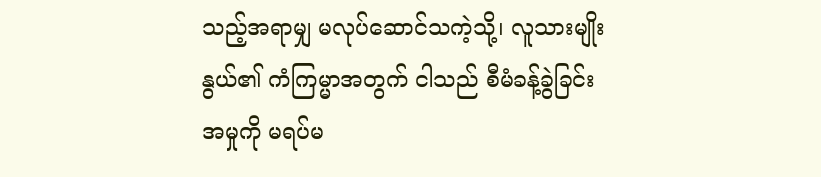သည့်အရာမျှ မလုပ်ဆောင်သကဲ့သို့၊ လူသားမျိုးနွယ်၏ ကံကြမ္မာအတွက် ငါသည် စီမံခန့်ခွဲခြင်း အမှုကို မရပ်မ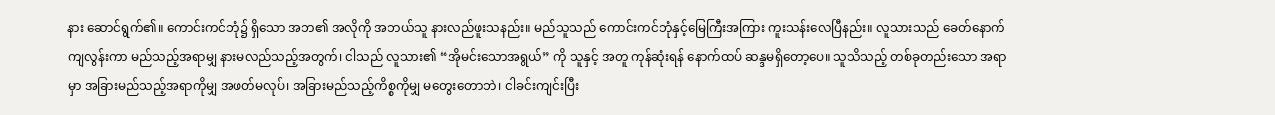နား ဆောင်ရွက်၏။ ကောင်းကင်ဘုံ၌ ရှိသော အဘ၏ အလိုကို အဘယ်သူ နားလည်ဖူးသနည်း။ မည်သူသည် ကောင်းကင်ဘုံနှင့်မြေကြီးအကြား ကူးသန်းလေပြီနည်း။ လူသားသည် ခေတ်နောက်ကျလွန်းကာ မည်သည့်အရာမျှ နားမလည်သည့်အတွက်၊ ငါသည် လူသား၏ “အိုမင်းသောအရွယ်” ကို သူနှင့် အတူ ကုန်ဆုံးရန် နောက်ထပ် ဆန္ဒမရှိတော့ပေ။ သူသိသည့် တစ်ခုတည်းသော အရာမှာ အခြားမည်သည့်အရာကိုမျှ အဖတ်မလုပ်၊ အခြားမည်သည့်ကိစ္စကိုမျှ မတွေးတောဘဲ၊ ငါခင်းကျင်းပြီး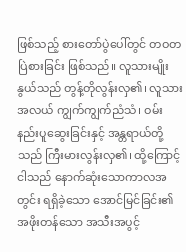ဖြစ်သည့် စားတော်ပွဲပေါ်တွင် တဝတပြဲစားခြင်း ဖြစ်သည်။ လူသားမျိုးနွယ်သည် တွန့်တိုလွန်းလှ၏၊ လူသားအလယ် ကျွက်ကျွက်ညံသံ၊ ဝမ်းနည်းပူဆွေးခြင်းနှင့် အန္တရာယ်တို့သည် ကြီးမားလွန်းလှ၏၊ ထို့ကြောင့် ငါသည် နောက်ဆုံးသောကာလအတွင်း ရရှိခဲ့သော အောင်မြင်ခြင်း၏ အဖိုးတန်သော အသီးအပွင့်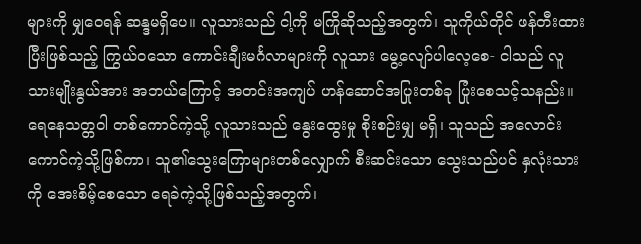များကို မျှဝေရန် ဆန္ဒမရှိပေ။ လူသားသည် ငါ့ကို မကြိုဆိုသည့်အတွက်၊ သူကိုယ်တိုင် ဖန်တီးထားပြီးဖြစ်သည့် ကြွယ်ဝသော ကောင်းချီးမင်္ဂလာများကို လူသား မွေ့လျော်ပါလေ့စေ- ငါသည် လူသားမျိုးနွယ်အား အဘယ်ကြောင့် အတင်းအကျပ် ဟန်ဆောင်အပြုးတစ်ခု ပြုံးစေသင့်သနည်း။ ရေနေသတ္တဝါ တစ်ကောင်ကဲ့သို့ လူသားသည် နွေးထွေးမှု စိုးစဉ်းမျှ မရှိ၊ သူသည် အလောင်းကောင်ကဲ့သို့ဖြစ်ကာ၊ သူ၏သွေးကြောများတစ်လျှောက် စီးဆင်းသော သွေးသည်ပင် နှလုံးသားကို အေးစိမ့်စေသော ရေခဲကဲ့သို့ဖြစ်သည့်အတွက်၊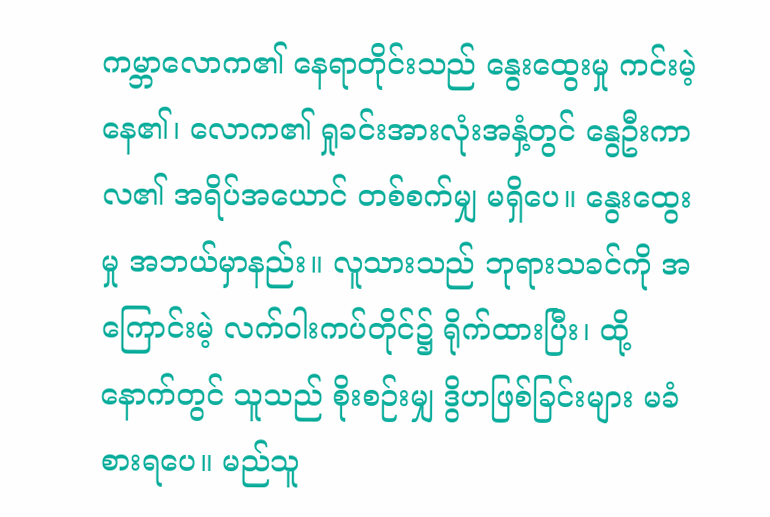ကမ္ဘာလောက၏ နေရာတိုင်းသည် နွေးထွေးမှု ကင်းမဲ့နေ၏၊ လောက၏ ရှုခင်းအားလုံးအနှံ့တွင် နွေဦးကာလ၏ အရိပ်အယောင် တစ်စက်မျှ မရှိပေ။ နွေးထွေးမှု အဘယ်မှာနည်း။ လူသားသည် ဘုရားသခင်ကို အကြောင်းမဲ့ လက်ဝါးကပ်တိုင်၌ ရိုက်ထားပြီး၊ ထို့နောက်တွင် သူသည် စိုးစဉ်းမျှ ဒွိဟဖြစ်ခြင်းများ မခံစားရပေ။ မည်သူ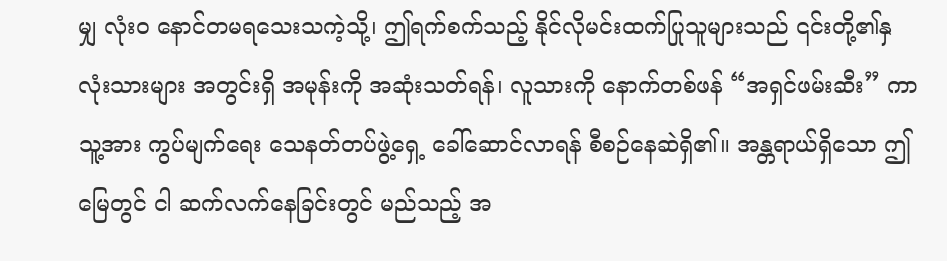မျှ လုံးဝ နောင်တမရသေးသကဲ့သို့၊ ဤရက်စက်သည့် နိုင်လိုမင်းထက်ပြုသူများသည် ၎င်းတို့၏နှလုံးသားများ အတွင်းရှိ အမုန်းကို အဆုံးသတ်ရန်၊ လူသားကို နောက်တစ်ဖန် “အရှင်ဖမ်းဆီး” ကာ သူ့အား ကွပ်မျက်ရေး သေနတ်တပ်ဖွဲ့ရှေ့ ခေါ်ဆောင်လာရန် စီစဉ်နေဆဲရှိ၏။ အန္တရာယ်ရှိသော ဤမြေတွင် ငါ ဆက်လက်နေခြင်းတွင် မည်သည့် အ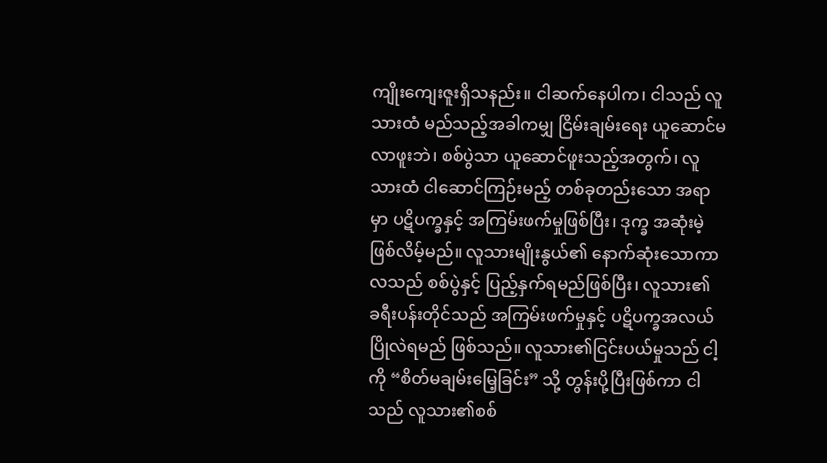ကျိုးကျေးဇူးရှိသနည်း။ ငါဆက်နေပါက၊ ငါသည် လူသားထံ မည်သည့်အခါကမျှ ငြိမ်းချမ်းရေး ယူဆောင်မလာဖူးဘဲ၊ စစ်ပွဲသာ ယူဆောင်ဖူးသည့်အတွက်၊ လူသားထံ ငါဆောင်ကြဉ်းမည့် တစ်ခုတည်းသော အရာမှာ ပဋိပက္ခနှင့် အကြမ်းဖက်မှုဖြစ်ပြီး၊ ဒုက္ခ အဆုံးမဲ့ ဖြစ်လိမ့်မည်။ လူသားမျိုးနွယ်၏ နောက်ဆုံးသောကာလသည် စစ်ပွဲနှင့် ပြည့်နှက်ရမည်ဖြစ်ပြီး၊ လူသား၏ ခရီးပန်းတိုင်သည် အကြမ်းဖက်မှုနှင့် ပဋိပက္ခအလယ် ပြိုလဲရမည် ဖြစ်သည်။ လူသား၏ငြင်းပယ်မှုသည် ငါ့ကို “စိတ်မချမ်းမြေ့ခြင်း” သို့ တွန်းပို့ပြီးဖြစ်ကာ ငါသည် လူသား၏စစ်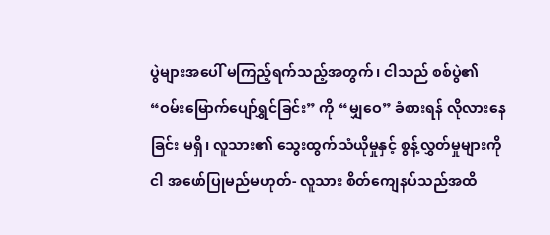ပွဲများအပေါ် မကြည့်ရက်သည့်အတွက်၊ ငါသည် စစ်ပွဲ၏ “ဝမ်းမြောက်ပျော်ရွှင်ခြင်း” ကို “မျှဝေ” ခံစားရန် လိုလားနေခြင်း မရှိ၊ လူသား၏ သွေးထွက်သံယိုမှုနှင့် စွန့်လွှတ်မှုများကို ငါ အဖော်ပြုမည်မဟုတ်- လူသား စိတ်ကျေနပ်သည်အထိ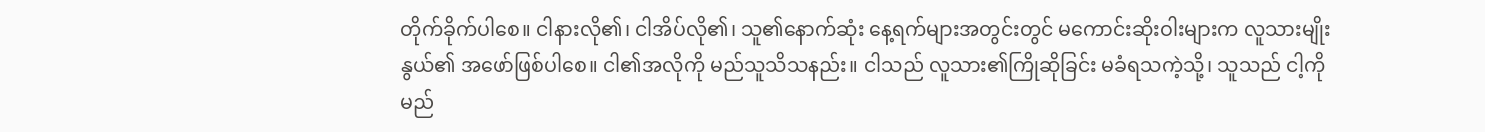တိုက်ခိုက်ပါစေ။ ငါနားလို၏၊ ငါအိပ်လို၏၊ သူ၏နောက်ဆုံး နေ့ရက်များအတွင်းတွင် မကောင်းဆိုးဝါးများက လူသားမျိုးနွယ်၏ အဖော်ဖြစ်ပါစေ။ ငါ၏အလိုကို မည်သူသိသနည်း။ ငါသည် လူသား၏ကြိုဆိုခြင်း မခံရသကဲ့သို့၊ သူသည် ငါ့ကို မည်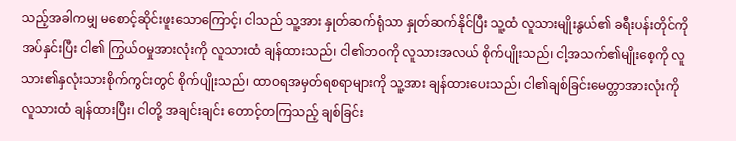သည့်အခါကမျှ မစောင့်ဆိုင်းဖူးသောကြောင့်၊ ငါသည် သူ့အား နှုတ်ဆက်ရုံသာ နှုတ်ဆက်နိုင်ပြီး သူ့ထံ လူသားမျိုးနွယ်၏ ခရီးပန်းတိုင်ကို အပ်နှင်းပြီး ငါ၏ ကြွယ်ဝမှုအားလုံးကို လူသားထံ ချန်ထားသည်၊ ငါ၏ဘဝကို လူသားအလယ် စိုက်ပျိုးသည်၊ ငါ့အသက်၏မျိုးစေ့ကို လူသား၏နှလုံးသားစိုက်ကွင်းတွင် စိုက်ပျိုးသည်၊ ထာဝရအမှတ်ရစရာများကို သူ့အား ချန်ထားပေးသည်၊ ငါ၏ချစ်ခြင်းမေတ္တာအားလုံးကို လူသားထံ ချန်ထားပြီး၊ ငါတို့ အချင်းချင်း တောင့်တကြသည့် ချစ်ခြင်း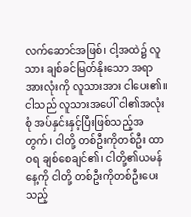လက်ဆောင်အဖြစ်၊ ငါ့အထဲ၌ လူသား ချစ်ခင်မြတ်နိုးသော အရာအားလုံးကို လူသားအား ငါပေး၏။ ငါသည် လူသားအပေါ် ငါ၏အလုံးစုံ အပ်နှင်းနှင့်ပြီးဖြစ်သည့်အတွက်၊ ငါတို့ တစ်ဦးကိုတစ်ဦး ထာဝရ ချစ်စေချင်၏၊ ငါတို့၏ယမန်နေ့ကို ငါတို့ တစ်ဦးကိုတစ်ဦးပေးသည့်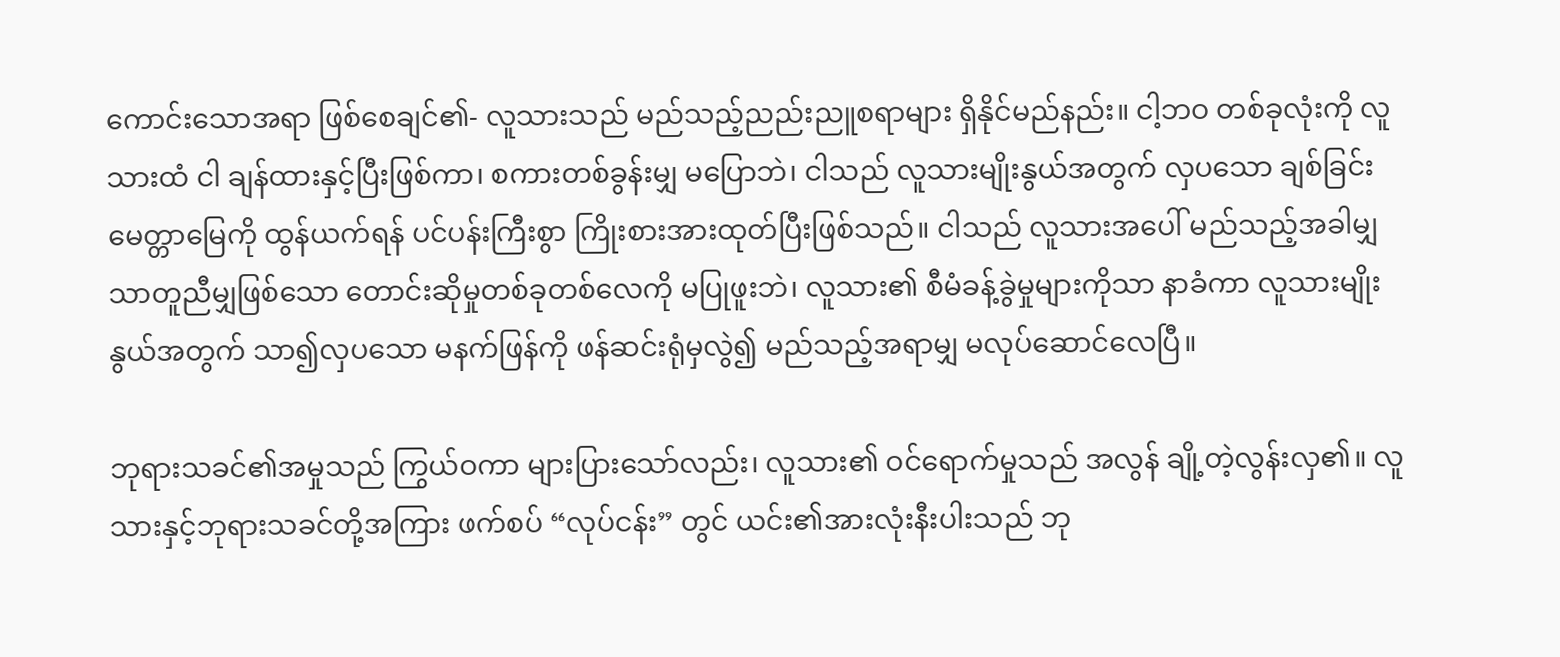ကောင်းသောအရာ ဖြစ်စေချင်၏- လူသားသည် မည်သည့်ညည်းညူစရာများ ရှိနိုင်မည်နည်း။ ငါ့ဘဝ တစ်ခုလုံးကို လူသားထံ ငါ ချန်ထားနှင့်ပြီးဖြစ်ကာ၊ စကားတစ်ခွန်းမျှ မပြောဘဲ၊ ငါသည် လူသားမျိုးနွယ်အတွက် လှပသော ချစ်ခြင်းမေတ္တာမြေကို ထွန်ယက်ရန် ပင်ပန်းကြီးစွာ ကြိုးစားအားထုတ်ပြီးဖြစ်သည်။ ငါသည် လူသားအပေါ် မည်သည့်အခါမျှ သာတူညီမျှဖြစ်သော တောင်းဆိုမှုတစ်ခုတစ်လေကို မပြုဖူးဘဲ၊ လူသား၏ စီမံခန့်ခွဲမှုများကိုသာ နာခံကာ လူသားမျိုးနွယ်အတွက် သာ၍လှပသော မနက်ဖြန်ကို ဖန်ဆင်းရုံမှလွဲ၍ မည်သည့်အရာမျှ မလုပ်ဆောင်လေပြီ။

ဘုရားသခင်၏အမှုသည် ကြွယ်ဝကာ များပြားသော်လည်း၊ လူသား၏ ဝင်ရောက်မှုသည် အလွန် ချို့တဲ့လွန်းလှ၏။ လူသားနှင့်ဘုရားသခင်တို့အကြား ဖက်စပ် “လုပ်ငန်း” တွင် ယင်း၏အားလုံးနီးပါးသည် ဘု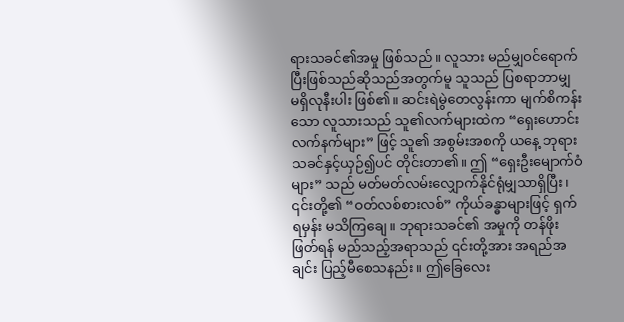ရားသခင်၏အမှု ဖြစ်သည်။ လူသား မည်မျှဝင်ရောက်ပြီးဖြစ်သည်ဆိုသည်အတွက်မူ သူသည် ပြစရာဘာမျှ မရှိလုနီးပါး ဖြစ်၏။ ဆင်းရဲမွဲတေလွန်းကာ မျက်စိကန်းသော လူသားသည် သူ၏လက်များထဲက “ရှေးဟောင်းလက်နက်များ” ဖြင့် သူ၏ အစွမ်းအစကို ယနေ့ ဘုရားသခင်နှင့်ယှဉ်၍ပင် တိုင်းတာ၏။ ဤ “ရှေးဦးမျောက်ဝံများ” သည် မတ်မတ်လမ်းလျှောက်နိုင်ရုံမျှသာရှိပြီး၊ ၎င်းတို့၏ “ဝတ်လစ်စားလစ်” ကိုယ်ခန္ဓာများဖြင့် ရှက်ရမှန်း မသိကြချေ။ ဘုရားသခင်၏ အမှုကို တန်ဖိုးဖြတ်ရန် မည်သည့်အရာသည် ၎င်းတို့အား အရည်အချင်း ပြည့်မီစေသနည်း။ ဤခြေလေး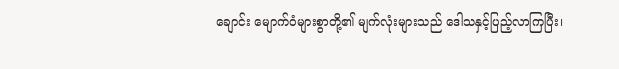ချောင်း မျောက်ဝံများစွာတို့၏ မျက်လုံးများသည် ဒေါသနှင့်ပြည့်လာကြပြီး၊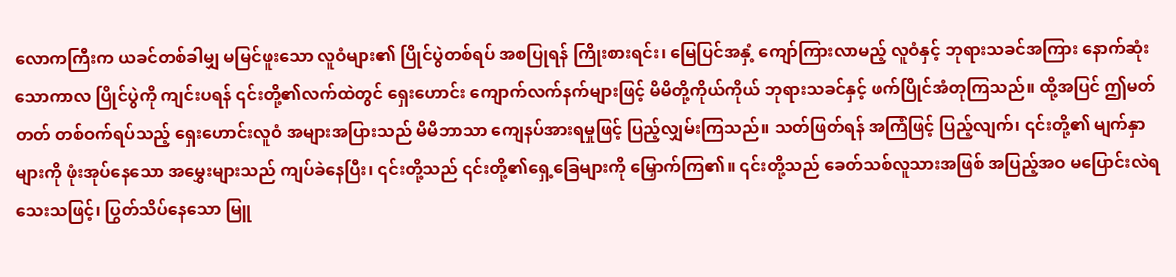လောကကြီးက ယခင်တစ်ခါမျှ မမြင်ဖူးသော လူဝံများ၏ ပြိုင်ပွဲတစ်ရပ် အစပြုရန် ကြိုးစားရင်း၊ မြေပြင်အနှံ့ ကျော်ကြားလာမည့် လူဝံနှင့် ဘုရားသခင်အကြား နောက်ဆုံးသောကာလ ပြိုင်ပွဲကို ကျင်းပရန် ၎င်းတို့၏လက်ထဲတွင် ရှေးဟောင်း ကျောက်လက်နက်များဖြင့် မိမိတို့ကိုယ်ကိုယ် ဘုရားသခင်နှင့် ဖက်ပြိုင်အံတုကြသည်။ ထို့အပြင် ဤမတ်တတ် တစ်ဝက်ရပ်သည့် ရှေးဟောင်းလူဝံ အများအပြားသည် မိမိဘာသာ ကျေနပ်အားရမှုဖြင့် ပြည့်လျှမ်းကြသည်။ သတ်ဖြတ်ရန် အကြံဖြင့် ပြည့်လျက်၊ ၎င်းတို့၏ မျက်နှာများကို ဖုံးအုပ်နေသော အမွှေးများသည် ကျပ်ခဲနေပြီး၊ ၎င်းတို့သည် ၎င်းတို့၏ရှေ့ခြေများကို မြှောက်ကြ၏။ ၎င်းတို့သည် ခေတ်သစ်လူသားအဖြစ် အပြည့်အဝ မပြောင်းလဲရသေးသဖြင့်၊ ပြွတ်သိပ်နေသော မြူ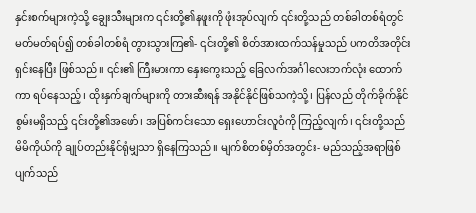နှင်းစက်များကဲ့သို့ ချွေးသီးများက ၎င်းတို့၏နဖူးကို ဖုံးအုပ်လျက် ၎င်းတို့သည် တစ်ခါတစ်ရံတွင် မတ်မတ်ရပ်၍ တစ်ခါတစ်ရံ တွားသွားကြ၏- ၎င်းတို့၏ စိတ်အားထက်သန်မှုသည် ပကတိအတိုင်း ရှင်းနေပြီး ဖြစ်သည်။ ၎င်း၏ ကြီးမားကာ နှေးကွေးသည့် ခြေလက်အင်္ဂါလေးဘက်လုံး ထောက်ကာ ရပ်နေသည့်၊ ထိုးနှက်ချက်များကို တားဆီးရန် အနိုင်နိုင်ဖြစ်သကဲ့သို့၊ ပြန်လည် တိုက်ခိုက်နိုင်စွမ်းမရှိသည့် ၎င်းတို့၏အဖော်၊ အပြစ်ကင်းသော ရှေးဟောင်းလူဝံကို ကြည့်လျက်၊ ၎င်းတို့သည် မိမိကိုယ်ကို ချုပ်တည်းနိုင်ရုံမျှသာ ရှိနေကြသည်။ မျက်စိတစ်မှိတ်အတွင်း- မည်သည့်အရာဖြစ်ပျက်သည်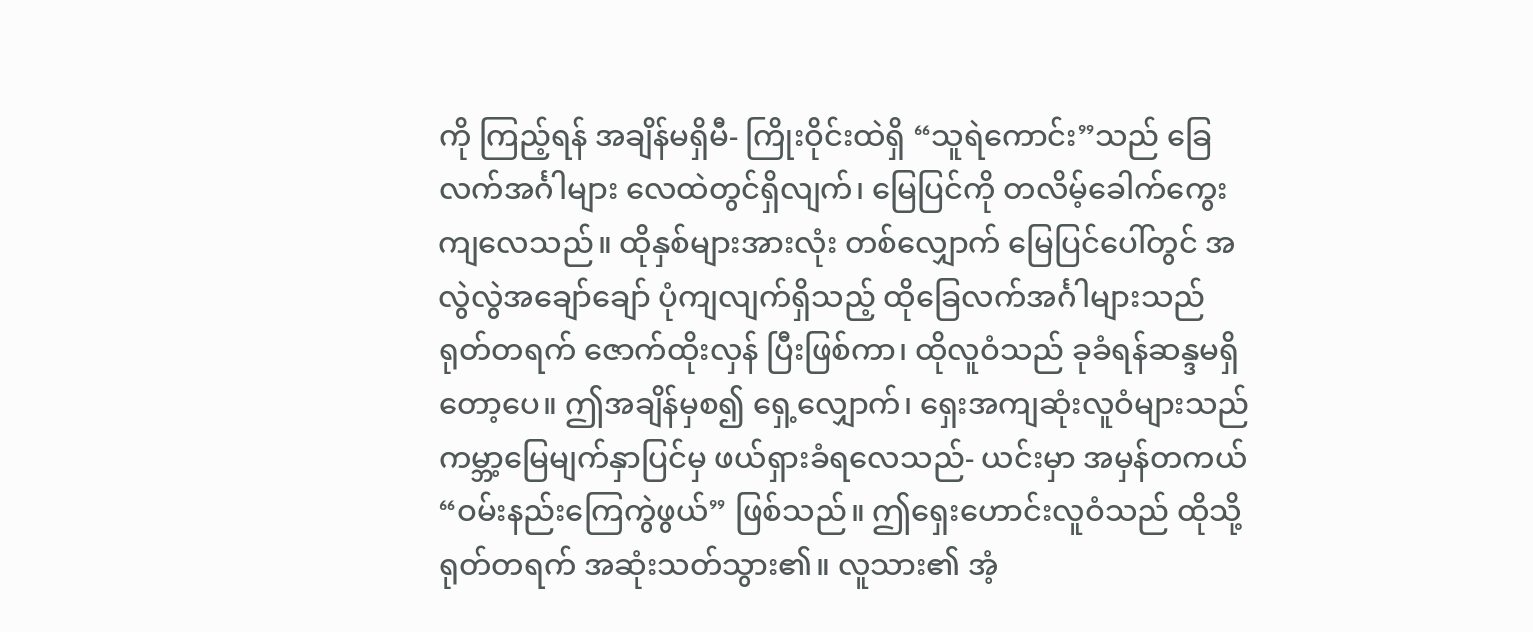ကို ကြည့်ရန် အချိန်မရှိမီ- ကြိုးဝိုင်းထဲရှိ “သူရဲကောင်း”သည် ခြေလက်အင်္ဂါများ လေထဲတွင်ရှိလျက်၊ မြေပြင်ကို တလိမ့်ခေါက်ကွေးကျလေသည်။ ထိုနှစ်များအားလုံး တစ်လျှောက် မြေပြင်ပေါ်တွင် အလွဲလွဲအချော်ချော် ပုံကျလျက်ရှိသည့် ထိုခြေလက်အင်္ဂါများသည် ရုတ်တရက် ဇောက်ထိုးလှန် ပြီးဖြစ်ကာ၊ ထိုလူဝံသည် ခုခံရန်ဆန္ဒမရှိတော့ပေ။ ဤအချိန်မှစ၍ ရှေ့လျှောက်၊ ရှေးအကျဆုံးလူဝံများသည် ကမ္ဘာ့မြေမျက်နှာပြင်မှ ဖယ်ရှားခံရလေသည်- ယင်းမှာ အမှန်တကယ် “ဝမ်းနည်းကြေကွဲဖွယ်” ဖြစ်သည်။ ဤရှေးဟောင်းလူဝံသည် ထိုသို့ ရုတ်တရက် အဆုံးသတ်သွား၏။ လူသား၏ အံ့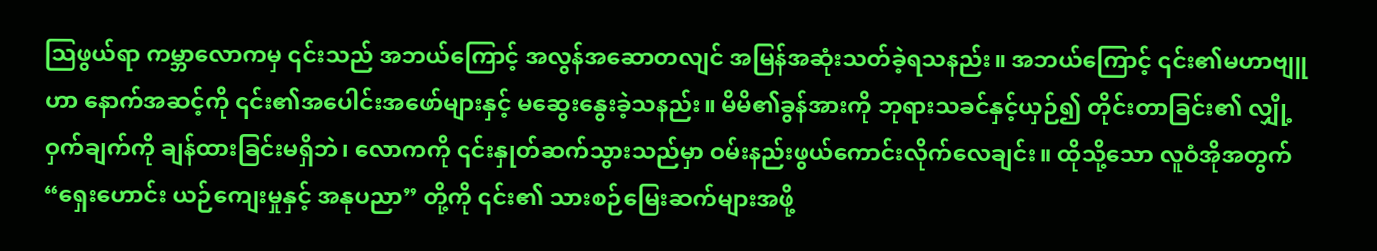သြဖွယ်ရာ ကမ္ဘာလောကမှ ၎င်းသည် အဘယ်ကြောင့် အလွန်အဆောတလျင် အမြန်အဆုံးသတ်ခဲ့ရသနည်း။ အဘယ်ကြောင့် ၎င်း၏မဟာဗျူဟာ နောက်အဆင့်ကို ၎င်း၏အပေါင်းအဖော်များနှင့် မဆွေးနွေးခဲ့သနည်း။ မိမိ၏ခွန်အားကို ဘုရားသခင်နှင့်ယှဉ်၍ တိုင်းတာခြင်း၏ လျှို့ဝှက်ချက်ကို ချန်ထားခြင်းမရှိဘဲ၊ လောကကို ၎င်းနှုတ်ဆက်သွားသည်မှာ ဝမ်းနည်းဖွယ်ကောင်းလိုက်လေချင်း။ ထိုသို့သော လူဝံအိုအတွက် “ရှေးဟောင်း ယဉ်ကျေးမှုနှင့် အနုပညာ” တို့ကို ၎င်း၏ သားစဉ်မြေးဆက်များအဖို့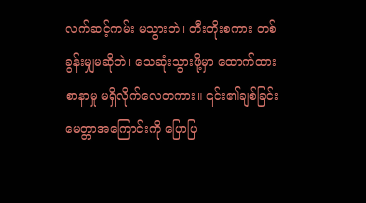လက်ဆင့်ကမ်း မသွားဘဲ၊ တီးတိုးစကား တစ်ခွန်းမျှမဆိုဘဲ၊ သေဆုံးသွားဖို့မှာ ထောက်ထားစာနာမှု မရှိလိုက်လေတကား။ ၎င်း၏ချစ်ခြင်းမေတ္တာအကြောင်းကို ပြောပြ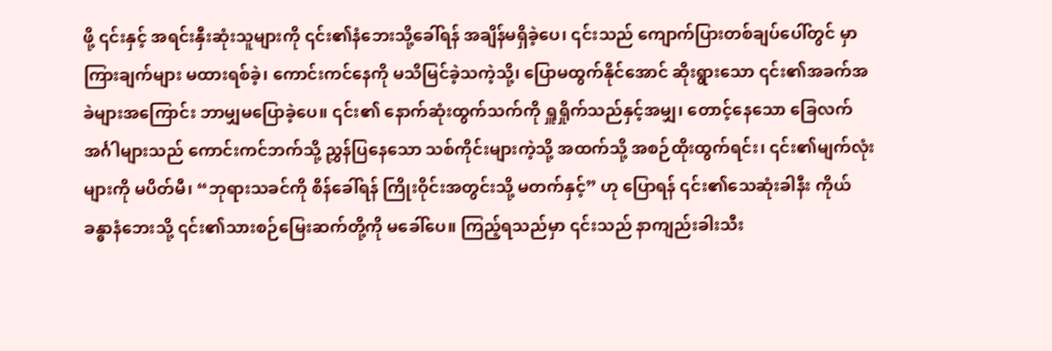ဖို့ ၎င်းနှင့် အရင်းနှီးဆုံးသူများကို ၎င်း၏နံဘေးသို့ခေါ်ရန် အချိန်မရှိခဲ့ပေ၊ ၎င်းသည် ကျောက်ပြားတစ်ချပ်ပေါ်တွင် မှာကြားချက်များ မထားရစ်ခဲ့၊ ကောင်းကင်နေကို မသိမြင်ခဲ့သကဲ့သို့၊ ပြောမထွက်နိုင်အောင် ဆိုးရွားသော ၎င်း၏အခက်အခဲများအကြောင်း ဘာမျှမပြောခဲ့ပေ။ ၎င်း၏ နောက်ဆုံးထွက်သက်ကို ရှူရှိုက်သည်နှင့်အမျှ၊ တောင့်နေသော ခြေလက်အင်္ဂါများသည် ကောင်းကင်ဘက်သို့ ညွှန်ပြနေသော သစ်ကိုင်းများကဲ့သို့ အထက်သို့ အစဉ်ထိုးထွက်ရင်း၊ ၎င်း၏မျက်လုံးများကို မပိတ်မီ၊ “ဘုရားသခင်ကို စိန်ခေါ်ရန် ကြိုးဝိုင်းအတွင်းသို့ မတက်နှင့်” ဟု ပြောရန် ၎င်း၏သေဆုံးခါနီး ကိုယ်ခန္ဓာနံဘေးသို့ ၎င်း၏သားစဉ်မြေးဆက်တို့ကို မခေါ်ပေ။ ကြည့်ရသည်မှာ ၎င်းသည် နာကျည်းခါးသီး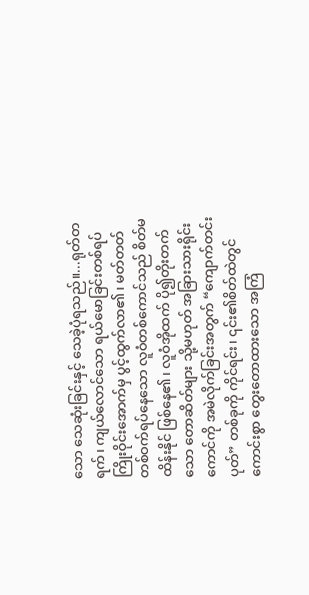သော သေဆုံးခြင်းနှင့် သေခဲ့ပုံရသည်။...ရုတ်တရက်၊ ကျယ်လောင်သော ရယ်မောခြင်းတစ်ရပ် ကြိုးဝိုင်းအောက်မှ ပွင့်ထွက်လာ၏၊ မတ်တတ် တစ်ဝက်ရပ်နေသော လူဝံတစ်ကောင်သည် စိတ်မထိန်းနိုင် ဖြစ်နေ၏၊ လူဝံအိုထက် ပို၍တိုးတက်သော တောဆိတ်များ သို့မဟုတ် အခြားသားရိုင်းကောင်ကို အမဲလိုက်ခြင်းအတွက် “ကျောက်တင်းပုတ်” တစ်ခုကို ကိုင်ရင်း၊ ၎င်း၏စိတ်ထဲတွင် ကောင်းစွာ တွေးတောထားသော အကြံ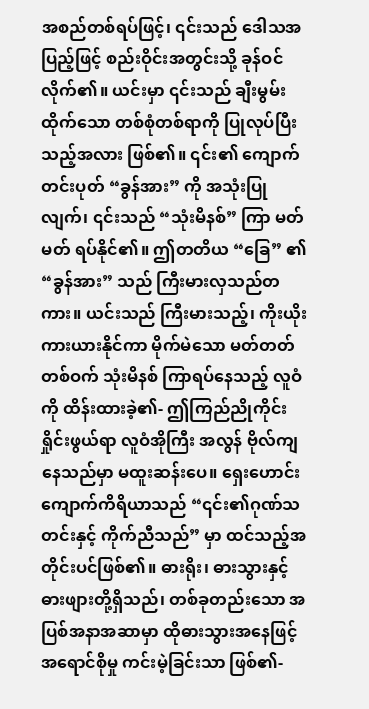အစည်တစ်ရပ်ဖြင့်၊ ၎င်းသည် ဒေါသအပြည့်ဖြင့် စည်းဝိုင်းအတွင်းသို့ ခုန်ဝင်လိုက်၏။ ယင်းမှာ ၎င်းသည် ချီးမွမ်းထိုက်သော တစ်စုံတစ်ရာကို ပြုလုပ်ပြီးသည့်အလား ဖြစ်၏။ ၎င်း၏ ကျောက်တင်းပုတ် “ခွန်အား” ကို အသုံးပြုလျက်၊ ၎င်းသည် “သုံးမိနစ်” ကြာ မတ်မတ် ရပ်နိုင်၏။ ဤတတိယ “ခြေ” ၏ “ခွန်အား” သည် ကြီးမားလှသည်တကား။ ယင်းသည် ကြီးမားသည့်၊ ကိုးယိုးကားယားနိုင်ကာ မိုက်မဲသော မတ်တတ်တစ်ဝက် သုံးမိနစ် ကြာရပ်နေသည့် လူဝံကို ထိန်းထားခဲ့၏- ဤကြည်ညိုကိုင်းရှိုင်းဖွယ်ရာ လူဝံအိုကြီး အလွန် ဗိုလ်ကျနေသည်မှာ မထူးဆန်းပေ။ ရှေးဟောင်း ကျောက်ကိရိယာသည် “၎င်း၏ဂုဏ်သတင်းနှင့် ကိုက်ညီသည်” မှာ ထင်သည့်အတိုင်းပင်ဖြစ်၏။ ဓားရိုး၊ ဓားသွားနှင့် ဓားဖျားတို့ရှိသည်၊ တစ်ခုတည်းသော အပြစ်အနာအဆာမှာ ထိုဓားသွားအနေဖြင့် အရောင်စိုမှု ကင်းမဲ့ခြင်းသာ ဖြစ်၏-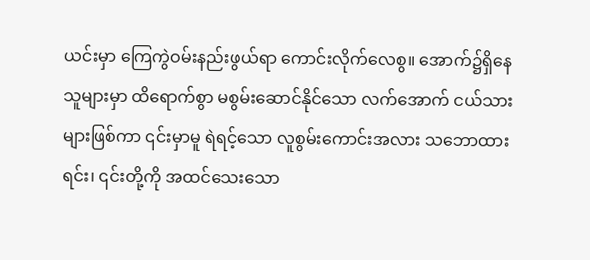ယင်းမှာ ကြေကွဲဝမ်းနည်းဖွယ်ရာ ကောင်းလိုက်လေစွ။ အောက်၌ရှိနေသူများမှာ ထိရောက်စွာ မစွမ်းဆောင်နိုင်သော လက်အောက် ငယ်သားများဖြစ်ကာ ၎င်းမှာမူ ရဲရင့်သော လူစွမ်းကောင်းအလား သဘောထားရင်း၊ ၎င်းတို့ကို အထင်သေးသော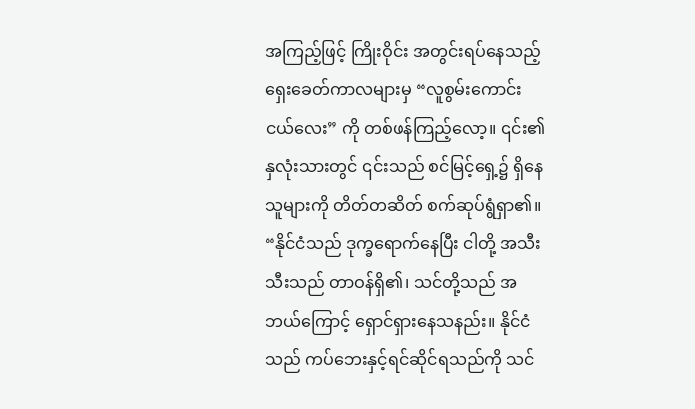အကြည့်ဖြင့် ကြိုးဝိုင်း အတွင်းရပ်နေသည့် ရှေးခေတ်ကာလများမှ “လူစွမ်းကောင်းငယ်လေး” ကို တစ်ဖန်ကြည့်လော့။ ၎င်း၏နှလုံးသားတွင် ၎င်းသည် စင်မြင့်ရှေ့၌ ရှိနေသူများကို တိတ်တဆိတ် စက်ဆုပ်ရွံရှာ၏။ “နိုင်ငံသည် ဒုက္ခရောက်နေပြီး ငါတို့ အသီးသီးသည် တာဝန်ရှိ၏၊ သင်တို့သည် အဘယ်ကြောင့် ရှောင်ရှားနေသနည်း။ နိုင်ငံသည် ကပ်ဘေးနှင့်ရင်ဆိုင်ရသည်ကို သင်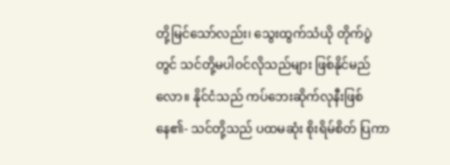တို့မြင်သော်လည်း၊ သွေးထွက်သံယို တိုက်ပွဲတွင် သင်တို့မပါဝင်လိုသည်များ ဖြစ်နိုင်မည်လော။ နိုင်ငံသည် ကပ်ဘေးဆိုက်လုနီးဖြစ်နေ၏- သင်တို့သည် ပထမဆုံး စိုးရိမ်စိတ် ပြကာ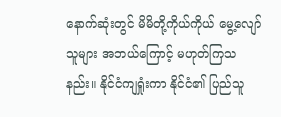နောက်ဆုံးတွင် မိမိတို့ကိုယ်ကိုယ် မွေ့လျော်သူများ အဘယ်ကြောင့် မဟုတ်ကြသနည်း။ နိုင်ငံကျရှုံးကာ နိုင်ငံ၏ ပြည်သူ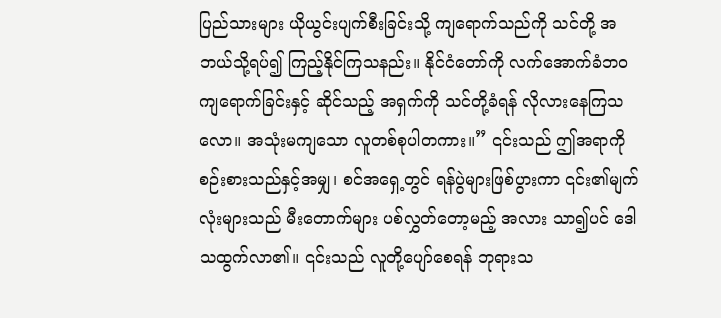ပြည်သားများ ယိုယွင်းပျက်စီးခြင်းသို့ ကျရောက်သည်ကို သင်တို့ အဘယ်သို့ရပ်၍ ကြည့်နိုင်ကြသနည်း။ နိုင်ငံတော်ကို လက်အောက်ခံဘဝ ကျရောက်ခြင်းနှင့် ဆိုင်သည့် အရှက်ကို သင်တို့ခံရန် လိုလားနေကြသလော။ အသုံးမကျသော လူတစ်စုပါတကား။” ၎င်းသည် ဤအရာကို စဉ်းစားသည်နှင့်အမျှ၊ စင်အရှေ့တွင် ရန်ပွဲများဖြစ်ပွားကာ ၎င်း၏မျက်လုံးများသည် မီးတောက်များ ပစ်လွှတ်တော့မည့် အလား သာ၍ပင် ဒေါသထွက်လာ၏။ ၎င်းသည် လူတို့ပျော်စေရန် ဘုရားသ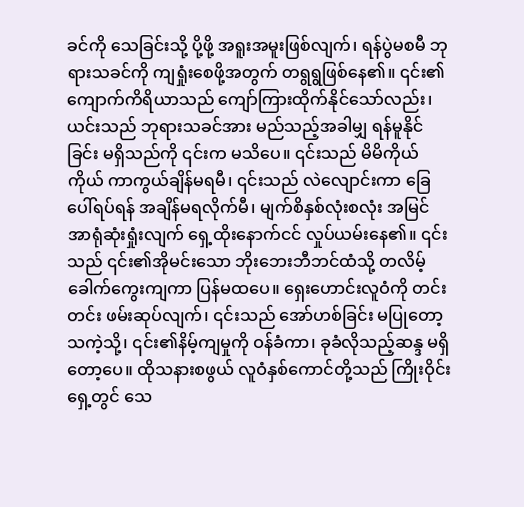ခင်ကို သေခြင်းသို့ ပို့ဖို့ အရူးအမူးဖြစ်လျက်၊ ရန်ပွဲမစမီ ဘုရားသခင်ကို ကျရှုံးစေဖို့အတွက် တရွရွဖြစ်နေ၏။ ၎င်း၏ ကျောက်ကိရိယာသည် ကျော်ကြားထိုက်နိုင်သော်လည်း၊ ယင်းသည် ဘုရားသခင်အား မည်သည့်အခါမျှ ရန်မူနိုင်ခြင်း မရှိသည်ကို ၎င်းက မသိပေ။ ၎င်းသည် မိမိကိုယ်ကိုယ် ကာကွယ်ချိန်မရမီ၊ ၎င်းသည် လဲလျောင်းကာ ခြေပေါ်ရပ်ရန် အချိန်မရလိုက်မီ၊ မျက်စိနှစ်လုံးစလုံး အမြင်အာရုံဆုံးရှုံးလျက် ရှေ့ထိုးနောက်ငင် လှုပ်ယမ်းနေ၏။ ၎င်းသည် ၎င်း၏အိုမင်းသော ဘိုးဘေးဘီဘင်ထံသို့ တလိမ့်ခေါက်ကွေးကျကာ ပြန်မထပေ။ ရှေးဟောင်းလူဝံကို တင်းတင်း ဖမ်းဆုပ်လျက်၊ ၎င်းသည် အော်ဟစ်ခြင်း မပြုတော့သကဲ့သို့၊ ၎င်း၏နိမ့်ကျမှုကို ဝန်ခံကာ၊ ခုခံလိုသည့်ဆန္ဒ မရှိတော့ပေ။ ထိုသနားစဖွယ် လူဝံနှစ်ကောင်တို့သည် ကြိုးဝိုင်းရှေ့တွင် သေ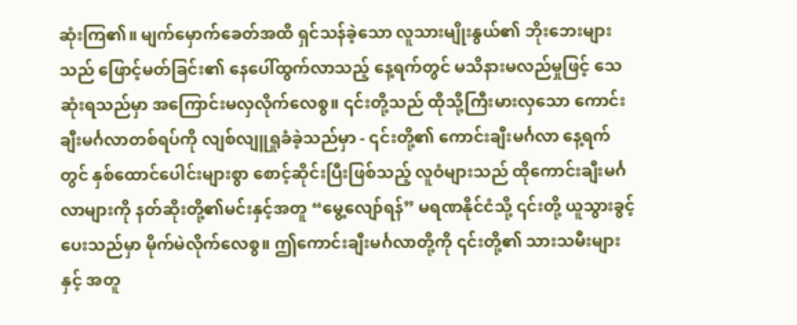ဆုံးကြ၏။ မျက်မှောက်ခေတ်အထိ ရှင်သန်ခဲ့သော လူသားမျိုးနွယ်၏ ဘိုးဘေးများသည် ဖြောင့်မတ်ခြင်း၏ နေပေါ်ထွက်လာသည့် နေ့ရက်တွင် မသိနားမလည်မှုဖြင့် သေဆုံးရသည်မှာ အကြောင်းမလှလိုက်လေစွ။ ၎င်းတို့သည် ထိုသို့ကြီးမားလှသော ကောင်းချီးမင်္ဂလာတစ်ရပ်ကို လျစ်လျူရှုခံခဲ့သည်မှာ - ၎င်းတို့၏ ကောင်းချီးမင်္ဂလာ နေ့ရက်တွင် နှစ်ထောင်ပေါင်းများစွာ စောင့်ဆိုင်းပြီးဖြစ်သည့် လူဝံများသည် ထိုကောင်းချီးမင်္ဂလာများကို နတ်ဆိုးတို့၏မင်းနှင့်အတူ “မွေ့လျော်ရန်” မရဏနိုင်ငံသို့ ၎င်းတို့ ယူသွားခွင့်ပေးသည်မှာ မိုက်မဲလိုက်လေစွ။ ဤကောင်းချီးမင်္ဂလာတို့ကို ၎င်းတို့၏ သားသမီးများနှင့် အတူ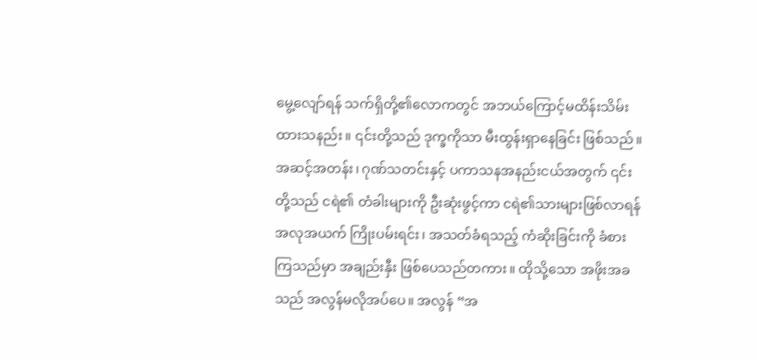မွေ့လျော်ရန် သက်ရှိတို့၏လောကတွင် အဘယ်ကြောင့်မထိန်းသိမ်းထားသနည်း။ ၎င်းတို့သည် ဒုက္ခကိုသာ မီးထွန်းရှာနေခြင်း ဖြစ်သည်။ အဆင့်အတန်း၊ ဂုဏ်သတင်းနှင့် ပကာသနအနည်းငယ်အတွက် ၎င်းတို့သည် ငရဲ၏ တံခါးများကို ဦးဆုံးဖွင့်ကာ ငရဲ၏သားများဖြစ်လာရန် အလုအယက် ကြိုးပမ်းရင်း၊ အသတ်ခံရသည့် ကံဆိုးခြင်းကို ခံစားကြသည်မှာ အချည်းနှီး ဖြစ်ပေသည်တကား။ ထိုသို့သော အဖိုးအခသည် အလွန်မလိုအပ်ပေ။ အလွန် “အ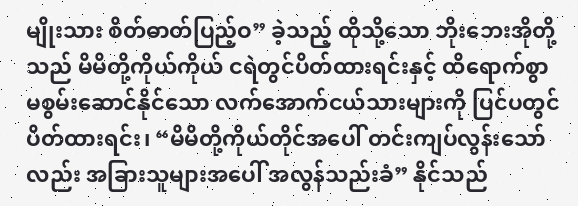မျိုးသား စိတ်ဓာတ်ပြည့်ဝ” ခဲ့သည့် ထိုသို့သော ဘိုးဘေးအိုတို့သည် မိမိတို့ကိုယ်ကိုယ် ငရဲတွင်ပိတ်ထားရင်းနှင့် ထိရောက်စွာ မစွမ်းဆောင်နိုင်သော လက်အောက်ငယ်သားများကို ပြင်ပတွင် ပိတ်ထားရင်း၊ “မိမိတို့ကိုယ်တိုင်အပေါ် တင်းကျပ်လွန်းသော်လည်း အခြားသူများအပေါ် အလွန်သည်းခံ” နိုင်သည်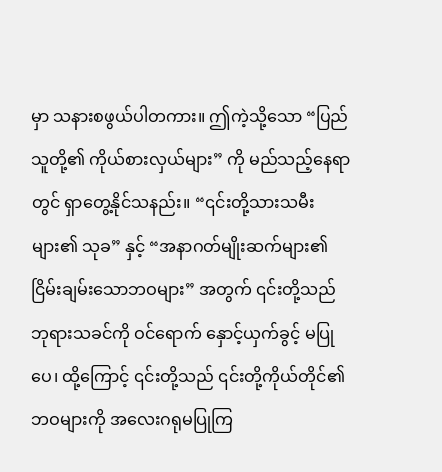မှာ သနားစဖွယ်ပါတကား။ ဤကဲ့သို့သော “ပြည်သူတို့၏ ကိုယ်စားလှယ်များ” ကို မည်သည့်နေရာတွင် ရှာတွေ့နိုင်သနည်း။ “၎င်းတို့သားသမီးများ၏ သုခ” နှင့် “အနာဂတ်မျိုးဆက်များ၏ ငြိမ်းချမ်းသောဘဝများ” အတွက် ၎င်းတို့သည် ဘုရားသခင်ကို ဝင်ရောက် နှောင့်ယှက်ခွင့် မပြုပေ၊ ထို့ကြောင့် ၎င်းတို့သည် ၎င်းတို့ကိုယ်တိုင်၏ဘဝများကို အလေးဂရုမပြုကြ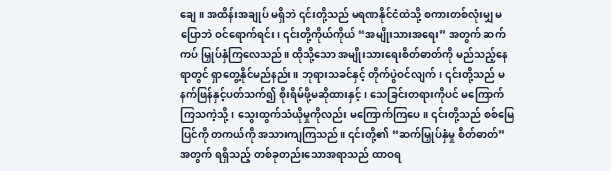ချေ။ အထိန်းအချုပ် မရှိဘဲ ၎င်းတို့သည် မရဏနိုင်ငံထဲသို့ စကားတစ်လုံးမျှ မပြောဘဲ ဝင်ရောက်ရင်း၊ ၎င်းတို့ကိုယ်ကိုယ် “အမျိုးသားအရေး” အတွက် ဆက်ကပ် မြှုပ်နှံကြလေသည်။ ထိုသို့သော အမျိုးသားရေးစိတ်ဓာတ်ကို မည်သည့်နေရာတွင် ရှာတွေ့နိုင်မည်နည်း။ ဘုရားသခင်နှင့် တိုက်ပွဲဝင်လျက်၊ ၎င်းတို့သည် မနက်ဖြန်နှင့်ပတ်သက်၍ စိုးရိမ်ဖို့မဆိုထားနှင့်၊ သေခြင်းတရားကိုပင် မကြောက်ကြသကဲ့သို့၊ သွေးထွက်သံယိုမှုကိုလည်း မကြောက်ကြပေ။ ၎င်းတို့သည် စစ်မြေပြင်ကို တကယ်ကို အသားကျကြသည်။ ၎င်းတို့၏ “ဆက်မြှုပ်နှံမှု စိတ်ဓာတ်” အတွက် ရရှိသည့် တစ်ခုတည်းသောအရာသည် ထာဝရ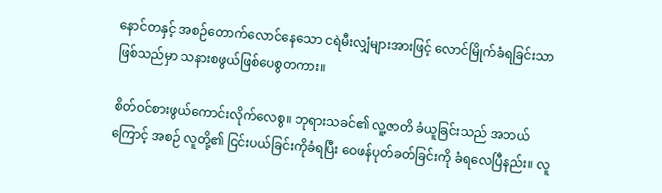နောင်တနှင့် အစဉ်တောက်လောင်နေသော ငရဲမီးလျှံများအားဖြင့် လောင်မြိုက်ခံရခြင်းသာ ဖြစ်သည်မှာ သနားစဖွယ်ဖြစ်ပေစွတကား။

စိတ်ဝင်စားဖွယ်ကောင်းလိုက်လေစွ။ ဘုရားသခင်၏ လူ့ဇာတိ ခံယူခြင်းသည် အဘယ်ကြောင့် အစဉ် လူတို့၏ ငြင်းပယ်ခြင်းကိုခံရပြီး ဝေဖန်ပုတ်ခတ်ခြင်းကို ခံရလေပြီနည်း။ လူ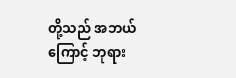တို့သည် အဘယ်ကြောင့် ဘုရား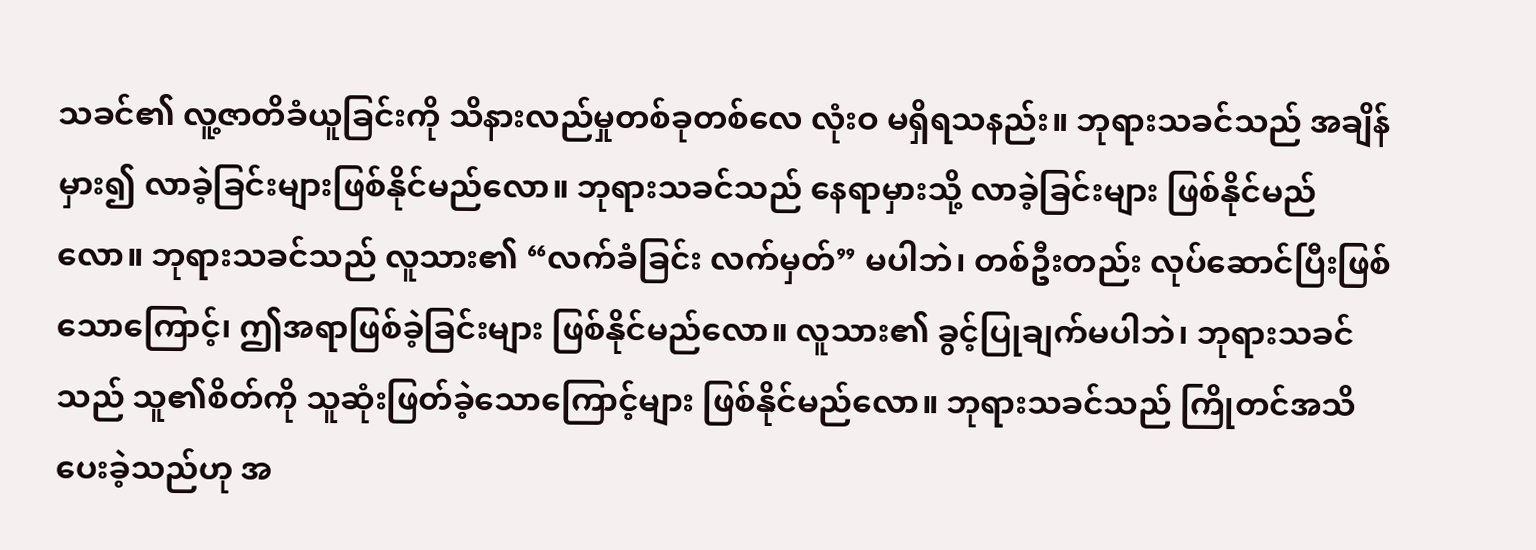သခင်၏ လူ့ဇာတိခံယူခြင်းကို သိနားလည်မှုတစ်ခုတစ်လေ လုံးဝ မရှိရသနည်း။ ဘုရားသခင်သည် အချိန်မှား၍ လာခဲ့ခြင်းများဖြစ်နိုင်မည်လော။ ဘုရားသခင်သည် နေရာမှားသို့ လာခဲ့ခြင်းများ ဖြစ်နိုင်မည်လော။ ဘုရားသခင်သည် လူသား၏ “လက်ခံခြင်း လက်မှတ်” မပါဘဲ၊ တစ်ဦးတည်း လုပ်ဆောင်ပြီးဖြစ်သောကြောင့်၊ ဤအရာဖြစ်ခဲ့ခြင်းများ ဖြစ်နိုင်မည်လော။ လူသား၏ ခွင့်ပြုချက်မပါဘဲ၊ ဘုရားသခင်သည် သူ၏စိတ်ကို သူဆုံးဖြတ်ခဲ့သောကြောင့်များ ဖြစ်နိုင်မည်လော။ ဘုရားသခင်သည် ကြိုတင်အသိပေးခဲ့သည်ဟု အ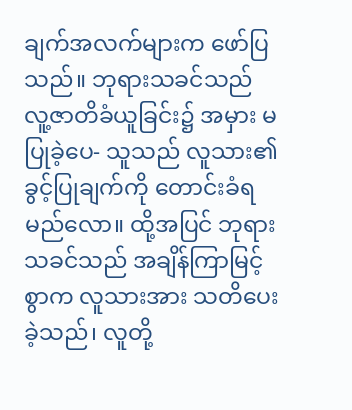ချက်အလက်များက ဖော်ပြသည်။ ဘုရားသခင်သည် လူ့ဇာတိခံယူခြင်း၌ အမှား မပြုခဲ့ပေ- သူသည် လူသား၏ခွင့်ပြုချက်ကို တောင်းခံရမည်လော။ ထို့အပြင် ဘုရားသခင်သည် အချိန်ကြာမြင့်စွာက လူသားအား သတိပေးခဲ့သည်၊ လူတို့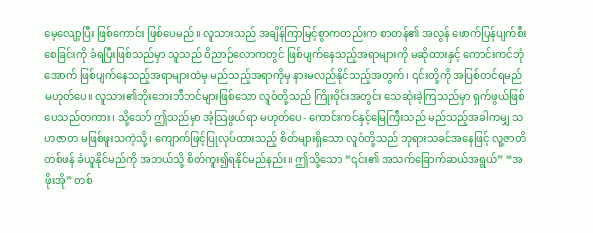မေ့လျော့ပြီး ဖြစ်ကောင်း ဖြစ်ပေမည်။ လူသားသည် အချိန်ကြာမြင့်စွာကတည်းက စာတန်၏ အလွန် ဖောက်ပြန်ပျက်စီးစေခြင်းကို ခံရပြီးဖြစ်သည်မှာ သူသည် ဝိညာဉ်လောကတွင် ဖြစ်ပျက်နေသည့်အရာများကို မဆိုထားနှင့် ကောင်းကင်ဘုံအောက် ဖြစ်ပျက်နေသည့်အရာများထဲမှ မည်သည့်အရာကိုမှ နားမလည်နိုင်သည့်အတွက်၊ ၎င်းတို့ကို အပြစ်တင်ရမည် မဟုတ်ပေ။ လူသား၏ဘိုးဘေးဘီဘင်များဖြစ်သော လူဝံတို့သည် ကြိုးဝိုင်းအတွင်း သေဆုံးခဲ့ကြသည်မှာ ရှက်ဖွယ်ဖြစ်ပေသည်တကား၊ သို့သော် ဤသည်မှာ အံ့သြဖွယ်ရာ မဟုတ်ပေ- ကောင်းကင်နှင့်မြေကြီးသည် မည်သည့်အခါကမျှ သဟဇာတ မဖြစ်ဖူးသကဲ့သို့၊ ကျောက်ဖြင့်ပြုလုပ်ထားသည့် စိတ်များရှိသော လူဝံတို့သည် ဘုရားသခင်အနေဖြင့် လူ့ဇာတိတစ်ဖန် ခံယူနိုင်မည်ကို အဘယ်သို့ စိတ်ကူး၍ရနိုင်မည်နည်း။ ဤသို့သော “၎င်း၏ အသက်ခြောက်ဆယ်အရွယ်” “အဖိုးအို” တစ်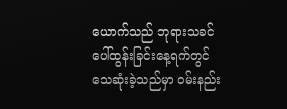ယောက်သည် ဘုရားသခင် ပေါ်ထွန်းခြင်းနေ့ရက်တွင် သေဆုံးခဲ့သည်မှာ ဝမ်းနည်း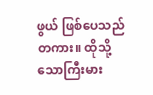ဖွယ် ဖြစ်ပေသည်တကား။ ထိုသို့သောကြီးမား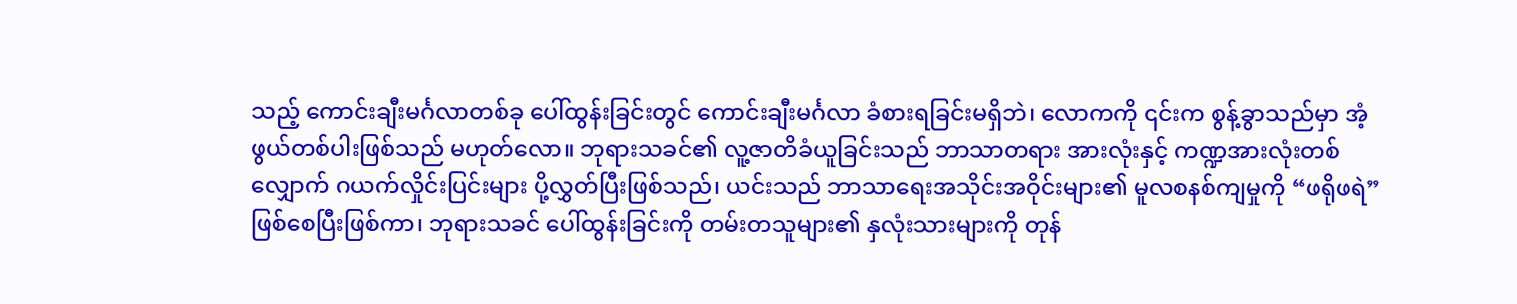သည့် ကောင်းချီးမင်္ဂလာတစ်ခု ပေါ်ထွန်းခြင်းတွင် ကောင်းချီးမင်္ဂလာ ခံစားရခြင်းမရှိဘဲ၊ လောကကို ၎င်းက စွန့်ခွာသည်မှာ အံ့ဖွယ်တစ်ပါးဖြစ်သည် မဟုတ်လော။ ဘုရားသခင်၏ လူ့ဇာတိခံယူခြင်းသည် ဘာသာတရား အားလုံးနှင့် ကဏ္ဍအားလုံးတစ်လျှောက် ဂယက်လှိုင်းပြင်းများ ပို့လွှတ်ပြီးဖြစ်သည်၊ ယင်းသည် ဘာသာရေးအသိုင်းအဝိုင်းများ၏ မူလစနစ်ကျမှုကို “ဖရိုဖရဲ” ဖြစ်စေပြီးဖြစ်ကာ၊ ဘုရားသခင် ပေါ်ထွန်းခြင်းကို တမ်းတသူများ၏ နှလုံးသားများကို တုန်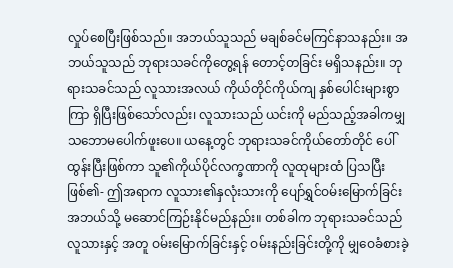လှုပ်စေပြီးဖြစ်သည်။ အဘယ်သူသည် မချစ်ခင်မကြင်နာသနည်း။ အဘယ်သူသည် ဘုရားသခင်ကိုတွေ့ရန် တောင့်တခြင်း မရှိသနည်း။ ဘုရားသခင်သည် လူသားအလယ် ကိုယ်တိုင်ကိုယ်ကျ နှစ်ပေါင်းများစွာကြာ ရှိပြီးဖြစ်သော်လည်း၊ လူသားသည် ယင်းကို မည်သည့်အခါကမျှ သဘောမပေါက်ဖူးပေ။ ယနေ့တွင် ဘုရားသခင်ကိုယ်တော်တိုင် ပေါ်ထွန်းပြီးဖြစ်ကာ သူ၏ကိုယ်ပိုင်လက္ခဏာကို လူထုများထံ ပြသပြီးဖြစ်၏- ဤအရာက လူသား၏နှလုံးသားကို ပျော်ရွှင်ဝမ်းမြောက်ခြင်း အဘယ်သို့ မဆောင်ကြဉ်းနိုင်မည်နည်း။ တစ်ခါက ဘုရားသခင်သည် လူသားနှင့် အတူ ဝမ်းမြောက်ခြင်းနှင့် ဝမ်းနည်းခြင်းတို့ကို မျှဝေခံစားခဲ့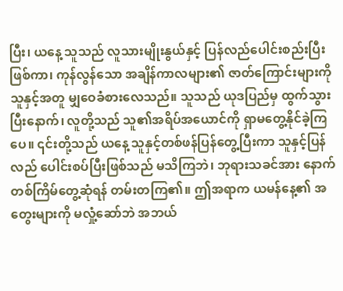ပြီး၊ ယနေ့ သူသည် လူသားမျိုးနွယ်နှင့် ပြန်လည်ပေါင်းစည်းပြီးဖြစ်ကာ၊ ကုန်လွန်သော အချိန်ကာလများ၏ ဇာတ်ကြောင်းများကို သူနှင့်အတူ မျှဝေခံစားလေသည်။ သူသည် ယုဒပြည်မှ ထွက်သွားပြီးနောက်၊ လူတို့သည် သူ၏အရိပ်အယောင်ကို ရှာမတွေ့နိုင်ခဲ့ကြပေ။ ၎င်းတို့သည် ယနေ့ သူနှင့်တစ်ဖန်ပြန်တွေ့ပြီးကာ သူနှင့်ပြန်လည် ပေါင်းစပ်ပြီးဖြစ်သည် မသိကြဘဲ၊ ဘုရားသခင်အား နောက်တစ်ကြိမ်တွေ့ဆုံရန် တမ်းတကြ၏။ ဤအရာက ယမန်နေ့၏ အတွေးများကို မလှုံ့ဆော်ဘဲ အဘယ်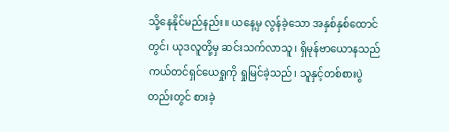သို့နေနိုင်မည်နည်း။ ယနေ့မှ လွန်ခဲ့သော အနှစ်နှစ်ထောင်တွင်၊ ယုဒလူတို့မှ ဆင်းသက်လာသူ၊ ရှိမုန်ဗာယောနသည် ကယ်တင်ရှင်ယေရှုကို ရှုမြင်ခဲ့သည်၊ သူနှင့်တစ်စားပွဲတည်းတွင် စားခဲ့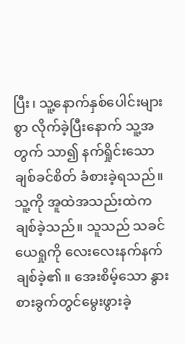ပြီး၊ သူ့နောက်နှစ်ပေါင်းများစွာ လိုက်ခဲ့ပြီးနောက် သူ့အတွက် သာ၍ နက်ရှိုင်းသော ချစ်ခင်စိတ် ခံစားခဲ့ရသည်။ သူ့ကို အူထဲအသည်းထဲက ချစ်ခဲ့သည်။ သူသည် သခင်ယေရှုကို လေးလေးနက်နက် ချစ်ခဲ့၏။ အေးစိမ့်သော နွားစားခွက်တွင်မွေးဖွားခဲ့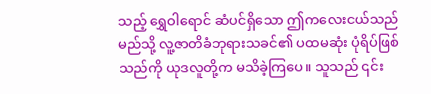သည့် ရွှေဝါရောင် ဆံပင်ရှိသော ဤကလေးငယ်သည် မည်သို့ လူ့ဇာတိခံဘုရားသခင်၏ ပထမဆုံး ပုံရိပ်ဖြစ်သည်ကို ယုဒလူတို့က မသိခဲ့ကြပေ။ သူသည် ၎င်း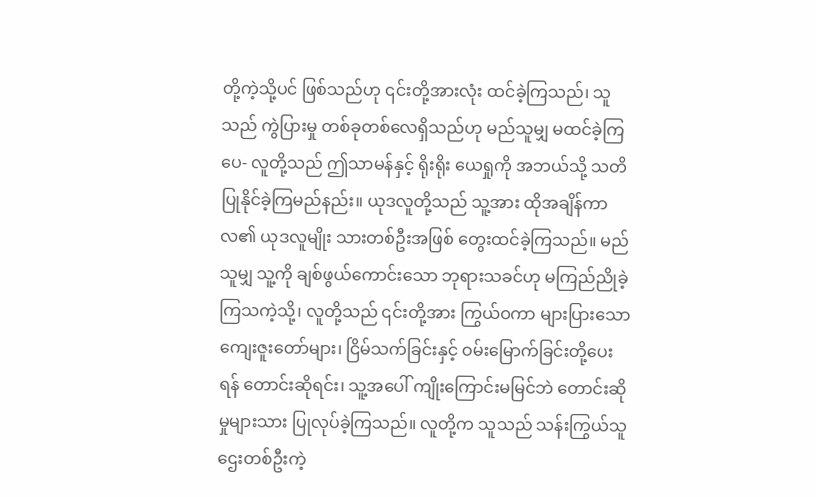တို့ကဲ့သို့ပင် ဖြစ်သည်ဟု ၎င်းတို့အားလုံး ထင်ခဲ့ကြသည်၊ သူသည် ကွဲပြားမှု တစ်ခုတစ်လေရှိသည်ဟု မည်သူမျှ မထင်ခဲ့ကြပေ- လူတို့သည် ဤသာမန်နှင့် ရိုးရိုး ယေရှုကို အဘယ်သို့ သတိပြုနိုင်ခဲ့ကြမည်နည်း။ ယုဒလူတို့သည် သူ့အား ထိုအချိန်ကာလ၏ ယုဒလူမျိုး သားတစ်ဦးအဖြစ် တွေးထင်ခဲ့ကြသည်။ မည်သူမျှ သူ့ကို ချစ်ဖွယ်ကောင်းသော ဘုရားသခင်ဟု မကြည်ညိုခဲ့ကြသကဲ့သို့၊ လူတို့သည် ၎င်းတို့အား ကြွယ်ဝကာ များပြားသော ကျေးဇူးတော်များ၊ ငြိမ်သက်ခြင်းနှင့် ဝမ်းမြောက်ခြင်းတို့ပေးရန် တောင်းဆိုရင်း၊ သူ့အပေါ် ကျိုးကြောင်းမမြင်ဘဲ တောင်းဆိုမှုများသား ပြုလုပ်ခဲ့ကြသည်။ လူတို့က သူသည် သန်းကြွယ်သူဌေးတစ်ဦးကဲ့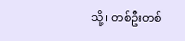သို့၊ တစ်ဦးတစ်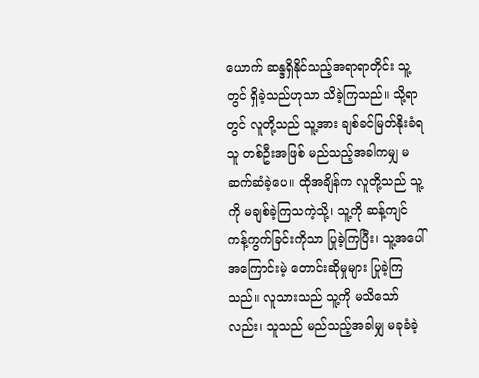ယောက် ဆန္ဒရှိနိုင်သည့်အရာရာတိုင်း သူ့တွင် ရှိခဲ့သည်ဟုသာ သိခဲ့ကြသည်။ သို့ရာတွင် လူတို့သည် သူ့အား ချစ်ခင်မြတ်နိုးခံရသူ တစ်ဦးအဖြစ် မည်သည့်အခါကမျှ မဆက်ဆံခဲ့ပေ။ ထိုအချိန်က လူတို့သည် သူ့ကို မချစ်ခဲ့ကြသကဲ့သို့၊ သူ့ကို ဆန့်ကျင်ကန့်ကွက်ခြင်းကိုသာ ပြုခဲ့ကြပြီး၊ သူ့အပေါ် အကြောင်းမဲ့ တောင်းဆိုမှုများ ပြုခဲ့ကြသည်။ လူသားသည် သူ့ကို မသိသော်လည်း၊ သူသည် မည်သည့်အခါမျှ မခုခံခဲ့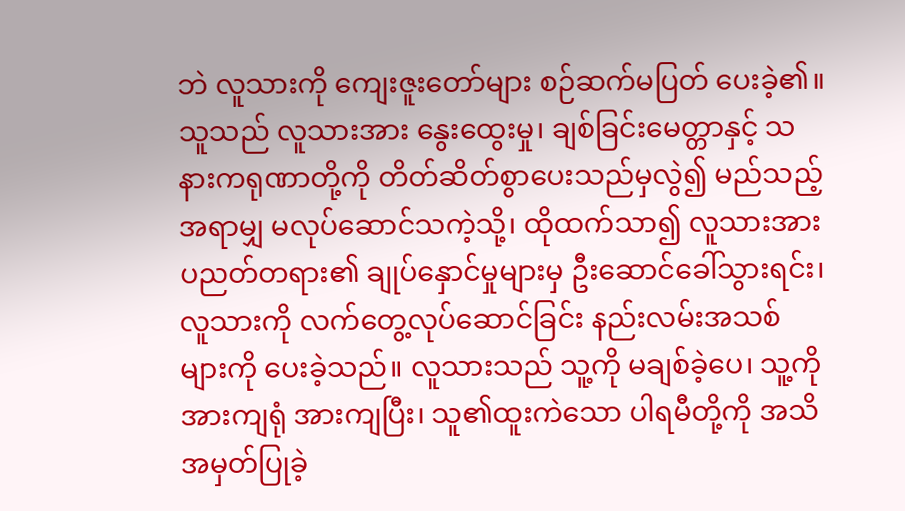ဘဲ လူသားကို ကျေးဇူးတော်များ စဉ်ဆက်မပြတ် ပေးခဲ့၏။ သူသည် လူသားအား နွေးထွေးမှု၊ ချစ်ခြင်းမေတ္တာနှင့် သနားကရုဏာတို့ကို တိတ်ဆိတ်စွာပေးသည်မှလွဲ၍ မည်သည့်အရာမျှ မလုပ်ဆောင်သကဲ့သို့၊ ထိုထက်သာ၍ လူသားအား ပညတ်တရား၏ ချုပ်နှောင်မှုများမှ ဦးဆောင်ခေါ်သွားရင်း၊ လူသားကို လက်တွေ့လုပ်ဆောင်ခြင်း နည်းလမ်းအသစ်များကို ပေးခဲ့သည်။ လူသားသည် သူ့ကို မချစ်ခဲ့ပေ၊ သူ့ကို အားကျရုံ အားကျပြီး၊ သူ၏ထူးကဲသော ပါရမီတို့ကို အသိအမှတ်ပြုခဲ့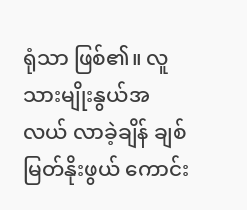ရုံသာ ဖြစ်၏။ လူသားမျိုးနွယ်အလယ် လာခဲ့ချိန် ချစ်မြတ်နိုးဖွယ် ကောင်း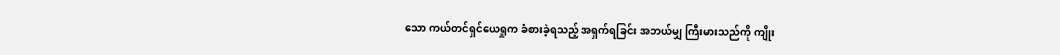သော ကယ်တင်ရှင်ယေရှုက ခံစားခဲ့ရသည့် အရှက်ရခြင်း အဘယ်မျှ ကြီးမားသည်ကို ကျိုး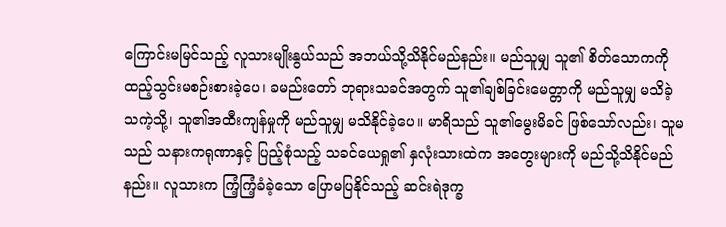ကြောင်းမမြင်သည့် လူသားမျိုးနွယ်သည် အဘယ်သို့သိနိုင်မည်နည်း။ မည်သူမျှ သူ၏ စိတ်သောကကို ထည့်သွင်းမစဉ်းစားခဲ့ပေ၊ ခမည်းတော် ဘုရားသခင်အတွက် သူ၏ချစ်ခြင်းမေတ္တာကို မည်သူမျှ မသိခဲ့သကဲ့သို့၊ သူ၏အထီးကျန်မှုကို မည်သူမျှ မသိနိုင်ခဲ့ပေ။ မာရိသည် သူ၏မွေးမိခင် ဖြစ်သော်လည်း၊ သူမသည် သနားကရုဏာနှင့် ပြည့်စုံသည့် သခင်ယေရှု၏ နှလုံးသားထဲက အတွေးများကို မည်သို့သိနိုင်မည်နည်း။ လူသားက ကြံ့ကြံ့ခံခဲ့သော ပြောမပြနိုင်သည့် ဆင်းရဲဒုက္ခ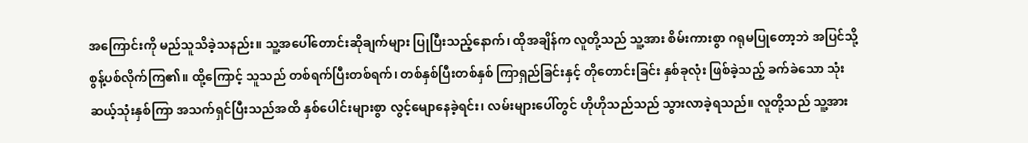အကြောင်းကို မည်သူသိခဲ့သနည်း။ သူ့အပေါ်တောင်းဆိုချက်များ ပြုပြီးသည့်နောက်၊ ထိုအချိန်က လူတို့သည် သူ့အား စိမ်းကားစွာ ဂရုမပြုတော့ဘဲ အပြင်သို့ စွန့်ပစ်လိုက်ကြ၏။ ထို့ကြောင့် သူသည် တစ်ရက်ပြီးတစ်ရက်၊ တစ်နှစ်ပြီးတစ်နှစ် ကြာရှည်ခြင်းနှင့် တိုတောင်းခြင်း နှစ်ခုလုံး ဖြစ်ခဲ့သည့် ခက်ခဲသော သုံးဆယ့်သုံးနှစ်ကြာ အသက်ရှင်ပြီးသည်အထိ နှစ်ပေါင်းများစွာ လွင့်မျောနေခဲ့ရင်း၊ လမ်းများပေါ်တွင် ဟိုဟိုသည်သည် သွားလာခဲ့ရသည်။ လူတို့သည် သူ့အား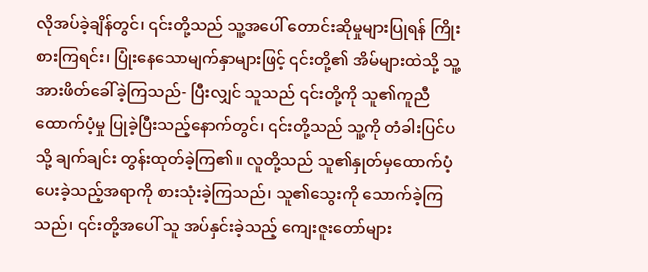လိုအပ်ခဲ့ချိန်တွင်၊ ၎င်းတို့သည် သူ့အပေါ် တောင်းဆိုမှုများပြုရန် ကြိုးစားကြရင်း၊ ပြုံးနေသောမျက်နှာများဖြင့် ၎င်းတို့၏ အိမ်များထဲသို့ သူ့အားဖိတ်ခေါ်ခဲ့ကြသည်- ပြီးလျှင် သူသည် ၎င်းတို့ကို သူ၏ကူညီထောက်ပံ့မှု ပြုခဲ့ပြီးသည့်နောက်တွင်၊ ၎င်းတို့သည် သူ့ကို တံခါးပြင်ပသို့ ချက်ချင်း တွန်းထုတ်ခဲ့ကြ၏။ လူတို့သည် သူ၏နှုတ်မှထောက်ပံ့ပေးခဲ့သည့်အရာကို စားသုံးခဲ့ကြသည်၊ သူ၏သွေးကို သောက်ခဲ့ကြသည်၊ ၎င်းတို့အပေါ် သူ အပ်နှင်းခဲ့သည့် ကျေးဇူးတော်များ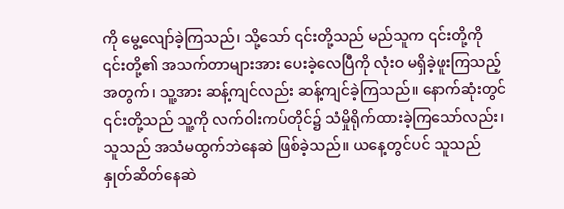ကို မွေ့လျော်ခဲ့ကြသည်၊ သို့သော် ၎င်းတို့သည် မည်သူက ၎င်းတို့ကို ၎င်းတို့၏ အသက်တာများအား ပေးခဲ့လေပြီကို လုံးဝ မရှိခဲ့ဖူးကြသည့်အတွက်၊ သူ့အား ဆန့်ကျင်လည်း ဆန့်ကျင်ခဲ့ကြသည်။ နောက်ဆုံးတွင် ၎င်းတို့သည် သူ့ကို လက်ဝါးကပ်တိုင်၌ သံမှိုရိုက်ထားခဲ့ကြသော်လည်း၊ သူသည် အသံမထွက်ဘဲနေဆဲ ဖြစ်ခဲ့သည်။ ယနေ့တွင်ပင် သူသည် နှုတ်ဆိတ်နေဆဲ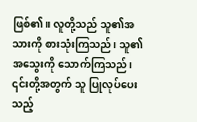ဖြစ်၏။ လူတို့သည် သူ၏အသားကို စားသုံးကြသည်၊ သူ၏ အသွေးကို သောက်ကြသည်၊ ၎င်းတို့အတွက် သူ ပြုလုပ်ပေးသည့်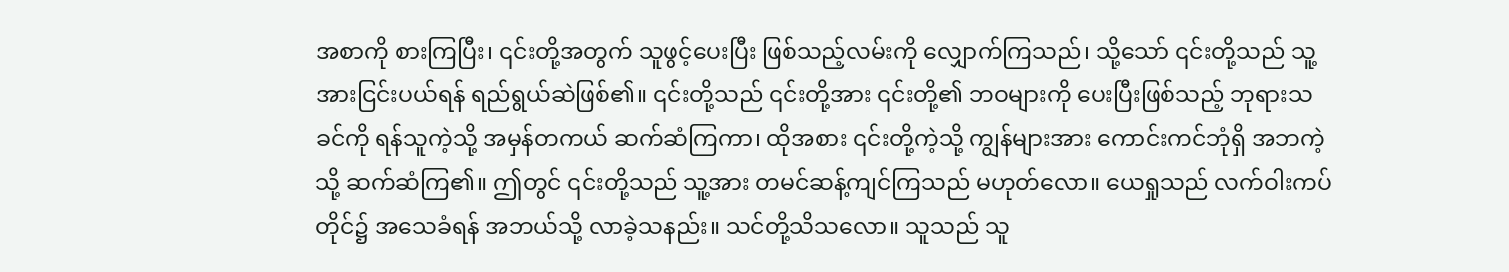အစာကို စားကြပြီး၊ ၎င်းတို့အတွက် သူဖွင့်ပေးပြီး ဖြစ်သည့်လမ်းကို လျှောက်ကြသည်၊ သို့သော် ၎င်းတို့သည် သူ့အားငြင်းပယ်ရန် ရည်ရွယ်ဆဲဖြစ်၏။ ၎င်းတို့သည် ၎င်းတို့အား ၎င်းတို့၏ ဘဝများကို ပေးပြီးဖြစ်သည့် ဘုရားသခင်ကို ရန်သူကဲ့သို့ အမှန်တကယ် ဆက်ဆံကြကာ၊ ထိုအစား ၎င်းတို့ကဲ့သို့ ကျွန်များအား ကောင်းကင်ဘုံရှိ အဘကဲ့သို့ ဆက်ဆံကြ၏။ ဤတွင် ၎င်းတို့သည် သူ့အား တမင်ဆန့်ကျင်ကြသည် မဟုတ်လော။ ယေရှုသည် လက်ဝါးကပ်တိုင်၌ အသေခံရန် အဘယ်သို့ လာခဲ့သနည်း။ သင်တို့သိသလော။ သူသည် သူ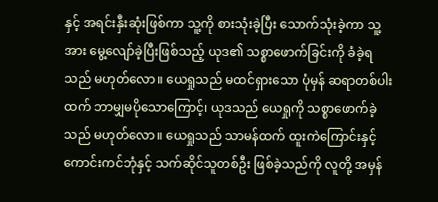နှင့် အရင်းနှီးဆုံးဖြစ်ကာ သူ့ကို စားသုံးခဲ့ပြီး သောက်သုံးခဲ့ကာ သူ့အား မွေ့လျော်ခဲ့ပြီးဖြစ်သည့် ယုဒ၏ သစ္စာဖောက်ခြင်းကို ခံခဲ့ရသည် မဟုတ်လော။ ယေရှုသည် မထင်ရှားသော ပုံမှန် ဆရာတစ်ပါးထက် ဘာမျှမပိုသောကြောင့်၊ ယုဒသည် ယေရှုကို သစ္စာဖောက်ခဲ့သည် မဟုတ်လော။ ယေရှုသည် သာမန်ထက် ထူးကဲကြောင်းနှင့် ကောင်းကင်ဘုံနှင့် သက်ဆိုင်သူတစ်ဦး ဖြစ်ခဲ့သည်ကို လူတို့ အမှန်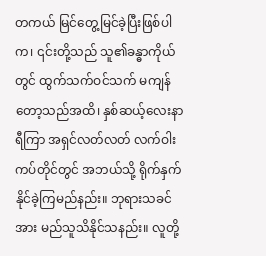တကယ် မြင်တွေ့မြင်ခဲ့ပြီးဖြစ်ပါက၊ ၎င်းတို့သည် သူ၏ခန္ဓာကိုယ်တွင် ထွက်သက်ဝင်သက် မကျန်တော့သည်အထိ၊ နှစ်ဆယ့်လေးနာရီကြာ အရှင်လတ်လတ် လက်ဝါးကပ်တိုင်တွင် အဘယ်သို့ ရိုက်နှက်နိုင်ခဲ့ကြမည်နည်း။ ဘုရားသခင်အား မည်သူသိနိုင်သနည်း။ လူတို့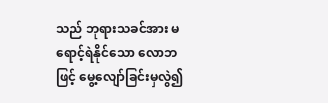သည် ဘုရားသခင်အား မရောင့်ရဲနိုင်သော လောဘဖြင့် မွေ့လျော်ခြင်းမှလွဲ၍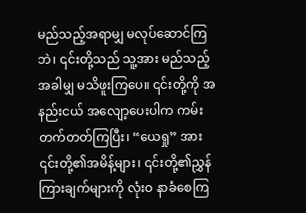မည်သည့်အရာမျှ မလုပ်ဆောင်ကြဘဲ၊ ၎င်းတို့သည် သူ့အား မည်သည့်အခါမျှ မသိဖူးကြပေ။ ၎င်းတို့ကို အနည်းငယ် အလျော့ပေးပါက ကမ်းတက်တတ်ကြပြီး၊ “ယေရှု” အား ၎င်းတို့၏အမိန့်များ၊ ၎င်းတို့၏ညွှန်ကြားချက်များကို လုံးဝ နာခံစေကြ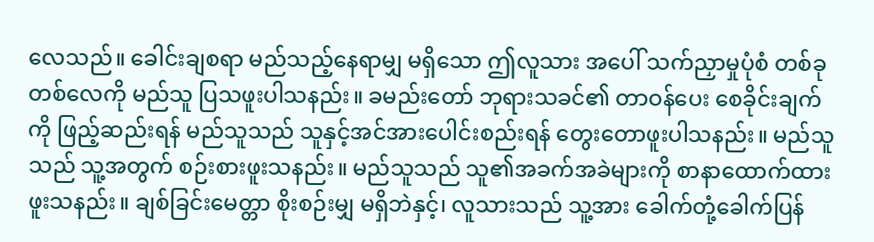လေသည်။ ခေါင်းချစရာ မည်သည့်နေရာမျှ မရှိသော ဤလူသား အပေါ် သက်ညှာမှုပုံစံ တစ်ခုတစ်လေကို မည်သူ ပြသဖူးပါသနည်း။ ခမည်းတော် ဘုရားသခင်၏ တာဝန်ပေး စေခိုင်းချက်ကို ဖြည့်ဆည်းရန် မည်သူသည် သူနှင့်အင်အားပေါင်းစည်းရန် တွေးတောဖူးပါသနည်း။ မည်သူသည် သူ့အတွက် စဉ်းစားဖူးသနည်း။ မည်သူသည် သူ၏အခက်အခဲများကို စာနာထောက်ထားဖူးသနည်း။ ချစ်ခြင်းမေတ္တာ စိုးစဉ်းမျှ မရှိဘဲနှင့်၊ လူသားသည် သူ့အား ခေါက်တုံ့ခေါက်ပြန်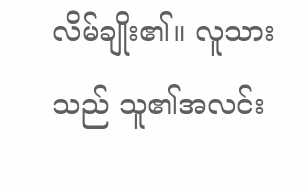လိမ်ချိုး၏။ လူသားသည် သူ၏အလင်း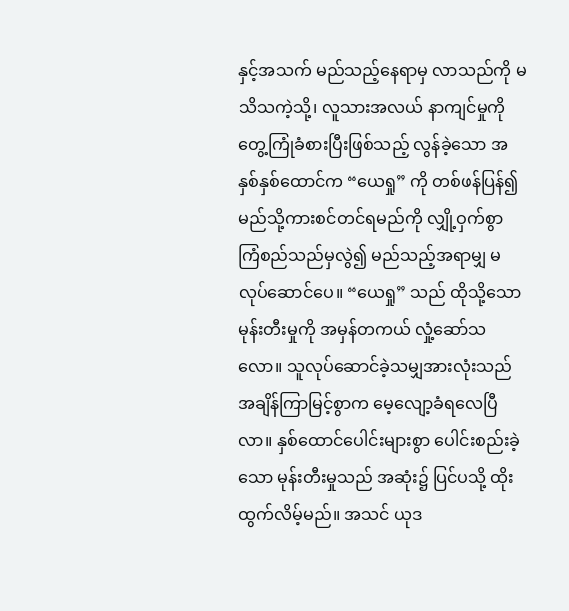နှင့်အသက် မည်သည့်နေရာမှ လာသည်ကို မသိသကဲ့သို့၊ လူသားအလယ် နာကျင်မှုကို တွေ့ကြုံခံစားပြီးဖြစ်သည့် လွန်ခဲ့သော အနှစ်နှစ်ထောင်က “ယေရှု” ကို တစ်ဖန်ပြန်၍ မည်သို့ကားစင်တင်ရမည်ကို လျှို့ဝှက်စွာ ကြံစည်သည်မှလွဲ၍ မည်သည့်အရာမျှ မလုပ်ဆောင်ပေ။ “ယေရှု” သည် ထိုသို့သော မုန်းတီးမှုကို အမှန်တကယ် လှုံ့ဆော်သလော။ သူလုပ်ဆောင်ခဲ့သမျှအားလုံးသည် အချိန်ကြာမြင့်စွာက မေ့လျော့ခံရလေပြီလာ။ နှစ်ထောင်ပေါင်းများစွာ ပေါင်းစည်းခဲ့သော မုန်းတီးမှုသည် အဆုံး၌ ပြင်ပသို့ ထိုးထွက်လိမ့်မည်။ အသင် ယုဒ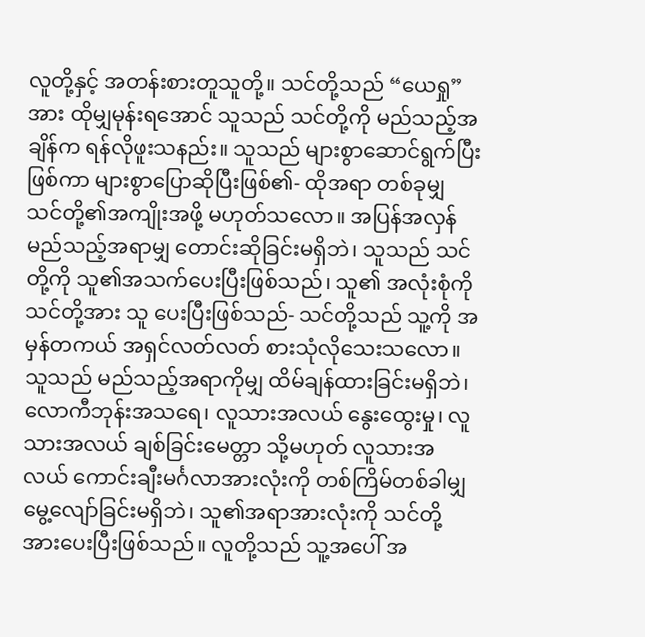လူတို့နှင့် အတန်းစားတူသူတို့။ သင်တို့သည် “ယေရှု” အား ထိုမျှမုန်းရအောင် သူသည် သင်တို့ကို မည်သည့်အချိန်က ရန်လိုဖူးသနည်း။ သူသည် များစွာဆောင်ရွက်ပြီးဖြစ်ကာ များစွာပြောဆိုပြီးဖြစ်၏- ထိုအရာ တစ်ခုမျှ သင်တို့၏အကျိုးအဖို့ မဟုတ်သလော။ အပြန်အလှန် မည်သည့်အရာမျှ တောင်းဆိုခြင်းမရှိဘဲ၊ သူသည် သင်တို့ကို သူ၏အသက်ပေးပြီးဖြစ်သည်၊ သူ၏ အလုံးစုံကို သင်တို့အား သူ ပေးပြီးဖြစ်သည်- သင်တို့သည် သူ့ကို အမှန်တကယ် အရှင်လတ်လတ် စားသုံလိုသေးသလော။ သူသည် မည်သည့်အရာကိုမျှ ထိမ်ချန်ထားခြင်းမရှိဘဲ၊ လောကီဘုန်းအသရေ၊ လူသားအလယ် နွေးထွေးမှု၊ လူသားအလယ် ချစ်ခြင်းမေတ္တာ သို့မဟုတ် လူသားအလယ် ကောင်းချီးမင်္ဂလာအားလုံးကို တစ်ကြိမ်တစ်ခါမျှ မွေ့လျော်ခြင်းမရှိဘဲ၊ သူ၏အရာအားလုံးကို သင်တို့အားပေးပြီးဖြစ်သည်။ လူတို့သည် သူ့အပေါ် အ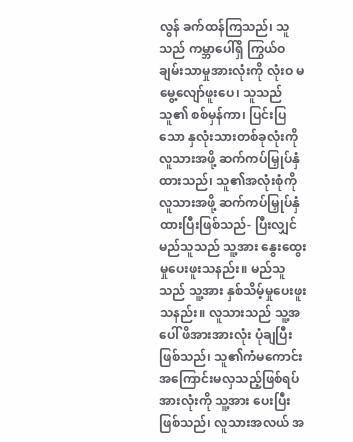လွန် ခက်ထန်ကြသည်၊ သူသည် ကမ္ဘာပေါ်ရှိ ကြွယ်ဝချမ်းသာမှုအားလုံးကို လုံး‌ဝ မမွေ့လျော်ဖူးပေ၊ သူသည် သူ၏ စစ်မှန်ကာ၊ ပြင်းပြသော နှလုံးသားတစ်ခုလုံးကို လူသားအဖို့ ဆက်ကပ်မြှုပ်နှံထားသည်၊ သူ၏အလုံးစုံကို လူသားအဖို့ ဆက်ကပ်မြှုပ်နှံထားပြီးဖြစ်သည်- ပြီးလျှင် မည်သူသည် သူ့အား နွေးထွေးမှုပေးဖူးသနည်း။ မည်သူသည် သူ့အား နှစ်သိမ့်မှုပေးဖူးသနည်း။ လူသားသည် သူ့အပေါ် ဖိအားအားလုံး ပုံချပြီးဖြစ်သည်၊ သူ၏ကံမကောင်း အကြောင်းမလှသည့်ဖြစ်ရပ်အားလုံးကို သူ့အား ပေးပြီးဖြစ်သည်၊ လူသားအလယ် အ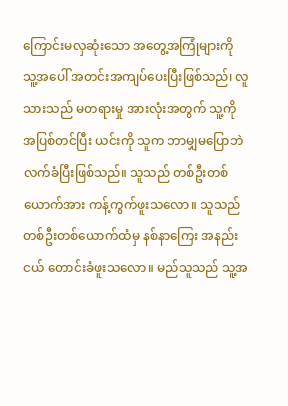ကြောင်းမလှဆုံးသော အတွေ့အကြုံများကို သူ့အပေါ် အတင်းအကျပ်ပေးပြီးဖြစ်သည်၊ လူသားသည် မတရားမှု အားလုံးအတွက် သူ့ကို အပြစ်တင်ပြီး ယင်းကို သူက ဘာမျှမပြောဘဲ လက်ခံပြီးဖြစ်သည်။ သူသည် တစ်ဦးတစ်ယောက်အား ကန့်ကွက်ဖူးသလော။ သူသည် တစ်ဦးတစ်ယောက်ထံမှ နစ်နာကြေး အနည်းငယ် တောင်းခံဖူးသလော။ မည်သူသည် သူ့အ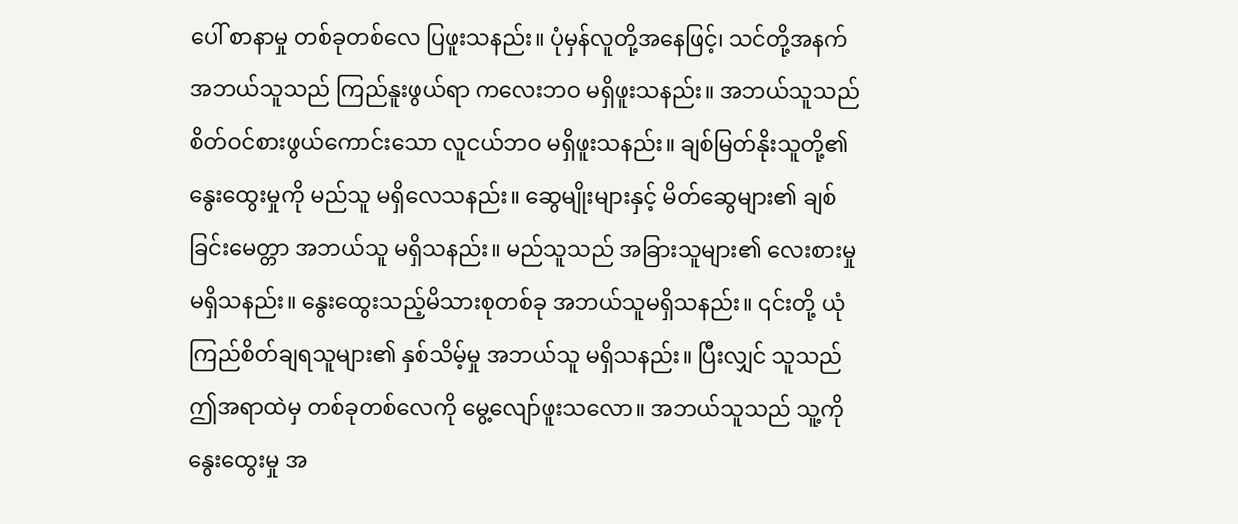ပေါ် စာနာမှု တစ်ခုတစ်လေ ပြဖူးသနည်း။ ပုံမှန်လူတို့အနေဖြင့်၊ သင်တို့အနက် အဘယ်သူသည် ကြည်နူးဖွယ်ရာ ကလေးဘဝ မရှိဖူးသနည်း။ အဘယ်သူသည် စိတ်ဝင်စားဖွယ်ကောင်းသော လူငယ်ဘဝ မရှိဖူးသနည်း။ ချစ်မြတ်နိုးသူတို့၏ နွေးထွေးမှုကို မည်သူ မရှိလေသနည်း။ ဆွေမျိုးများနှင့် မိတ်ဆွေများ၏ ချစ်ခြင်းမေတ္တာ အဘယ်သူ မရှိသနည်း။ မည်သူသည် အခြားသူများ၏ လေးစားမှု မရှိသနည်း။ နွေးထွေးသည့်မိသားစုတစ်ခု အဘယ်သူမရှိသနည်း။ ၎င်းတို့ ယုံကြည်စိတ်ချရသူများ၏ နှစ်သိမ့်မှု အဘယ်သူ မရှိသနည်း။ ပြီးလျှင် သူသည် ဤအရာထဲမှ တစ်ခုတစ်လေကို မွေ့လျော်ဖူးသလော။ အဘယ်သူသည် သူ့ကို နွေးထွေးမှု အ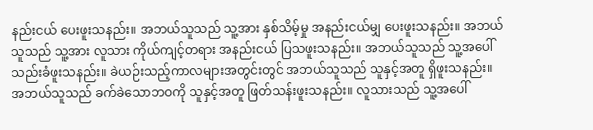နည်းငယ် ပေးဖူးသနည်း။ အဘယ်သူသည် သူ့အား နှစ်သိမ့်မှု အနည်းငယ်မျှ ပေးဖူးသနည်း။ အဘယ်သူသည် သူ့အား လူသား ကိုယ်ကျင့်တရား အနည်းငယ် ပြသဖူးသနည်း။ အဘယ်သူသည် သူ့အပေါ် သည်းခံဖူးသနည်း။ ခဲယဉ်းသည့်ကာလများအတွင်းတွင် အဘယ်သူသည် သူနှင့်အတူ ရှိဖူးသနည်း။ အဘယ်သူသည် ခက်ခဲသောဘဝကို သူနှင့်အတူ ဖြတ်သန်းဖူးသနည်း။ လူသားသည် သူ့အပေါ်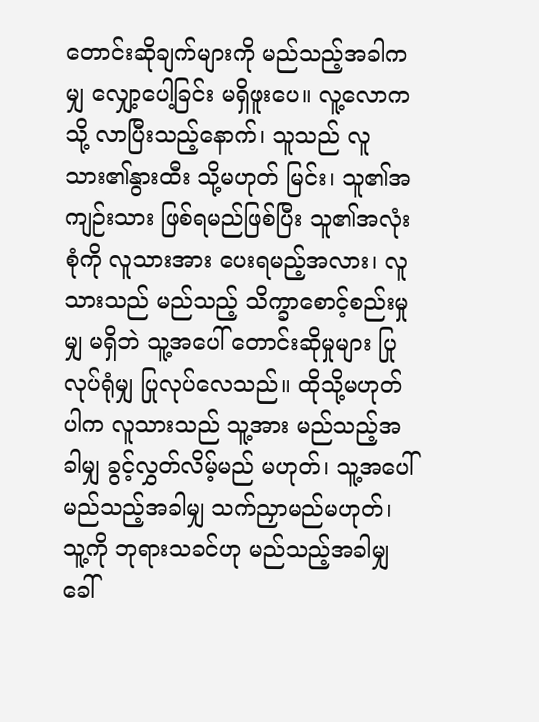တောင်းဆိုချက်များကို မည်သည့်အခါကမျှ လျှော့ပေါ့ခြင်း မရှိဖူးပေ။ လူ့လောကသို့ လာပြီးသည့်နောက်၊ သူသည် လူသား၏နွားထီး သို့မဟုတ် မြင်း၊ သူ၏အကျဉ်းသား ဖြစ်ရမည်ဖြစ်ပြီး သူ၏အလုံးစုံကို လူသားအား ပေးရမည့်အလား၊ လူသားသည် မည်သည့် သိက္ခာစောင့်စည်းမှုမျှ မရှိဘဲ သူ့အပေါ် တောင်းဆိုမှုများ ပြုလုပ်ရုံမျှ ပြုလုပ်လေသည်။ ထိုသို့မဟုတ်ပါက လူသားသည် သူ့အား မည်သည့်အခါမျှ ခွင့်လွှတ်လိမ့်မည် မဟုတ်၊ သူ့အပေါ် မည်သည့်အခါမျှ သက်ညှာမည်မဟုတ်၊ သူ့ကို ဘုရားသခင်ဟု မည်သည့်အခါမျှ ခေါ်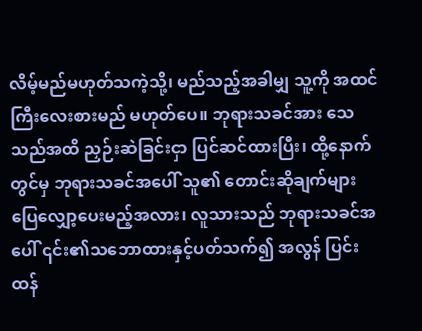လိမ့်မည်မဟုတ်သကဲ့သို့၊ မည်သည့်အခါမျှ သူ့ကို အထင်ကြီးလေးစားမည် မဟုတ်ပေ။ ဘုရားသခင်အား သေသည်အထိ ညှဉ်းဆဲခြင်းငှာ ပြင်ဆင်ထားပြီး၊ ထို့နောက်တွင်မှ ဘုရားသခင်အပေါ် သူ၏ တောင်းဆိုချက်များ ပြေလျှော့ပေးမည့်အလား၊ လူသားသည် ဘုရားသခင်အပေါ် ၎င်း၏သဘောထားနှင့်ပတ်သက်၍ အလွန် ပြင်းထန်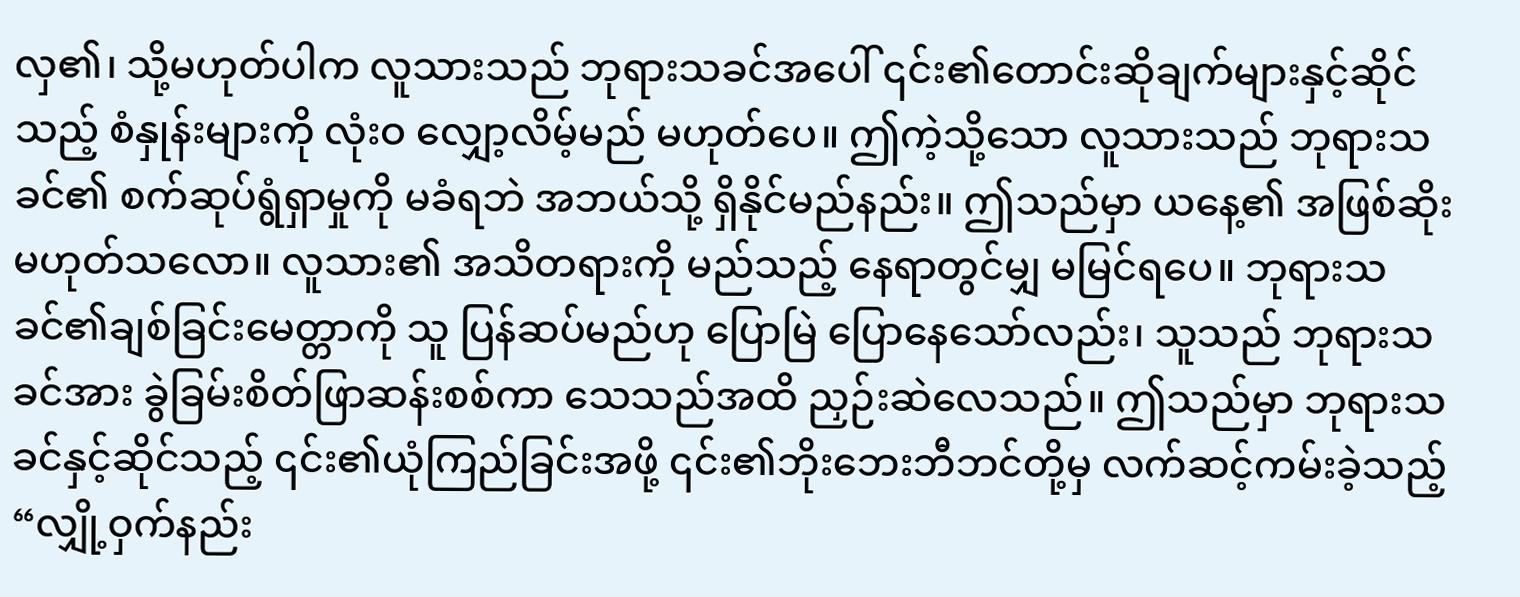လှ၏၊ သို့မဟုတ်ပါက လူသားသည် ဘုရားသခင်အပေါ် ၎င်း၏တောင်းဆိုချက်များနှင့်ဆိုင်သည့် စံနှုန်းများကို လုံးဝ လျှော့လိမ့်မည် မဟုတ်ပေ။ ဤကဲ့သို့သော လူသားသည် ဘုရားသခင်၏ စက်ဆုပ်ရွံရှာမှုကို မခံရဘဲ အဘယ်သို့ ရှိနိုင်မည်နည်း။ ဤသည်မှာ ယနေ့၏ အဖြစ်ဆိုး မဟုတ်သလော။ လူသား၏ အသိတရားကို မည်သည့် နေရာတွင်မျှ မမြင်ရပေ။ ဘုရားသခင်၏ချစ်ခြင်းမေတ္တာကို သူ ပြန်ဆပ်မည်ဟု ပြောမြဲ ပြောနေသော်လည်း၊ သူသည် ဘုရားသခင်အား ခွဲခြမ်းစိတ်ဖြာဆန်းစစ်ကာ သေသည်အထိ ညှဉ်းဆဲလေသည်။ ဤသည်မှာ ဘုရားသခင်နှင့်ဆိုင်သည့် ၎င်း၏ယုံကြည်ခြင်းအဖို့ ၎င်း၏ဘိုးဘေးဘီဘင်တို့မှ လက်ဆင့်ကမ်းခဲ့သည့် “လျှို့ဝှက်နည်း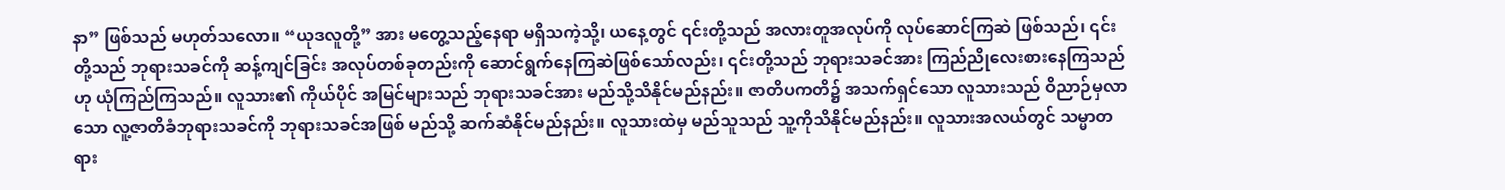နာ” ဖြစ်သည် မဟုတ်သလော။ “ယုဒလူတို့” အား မတွေ့သည့်နေရာ မရှိသကဲ့သို့၊ ယနေ့တွင် ၎င်းတို့သည် အလားတူအလုပ်ကို လုပ်ဆောင်ကြဆဲ ဖြစ်သည်၊ ၎င်းတို့သည် ဘုရားသခင်ကို ဆန့်ကျင်ခြင်း အလုပ်တစ်ခုတည်းကို ဆောင်ရွက်နေကြဆဲဖြစ်သော်လည်း၊ ၎င်းတို့သည် ဘုရားသခင်အား ကြည်ညိုလေးစားနေကြသည်ဟု ယုံကြည်ကြသည်။ လူသား၏ ကိုယ်ပိုင် အမြင်များသည် ဘုရားသခင်အား မည်သို့သိနိုင်မည်နည်း။ ဇာတိပကတိ၌ အသက်ရှင်သော လူသားသည် ဝိညာဉ်မှလာသော လူ့ဇာတိခံဘုရားသခင်ကို ဘုရားသခင်အဖြစ် မည်သို့ ဆက်ဆံနိုင်မည်နည်း။ လူသားထဲမှ မည်သူသည် သူ့ကိုသိနိုင်မည်နည်း။ လူသားအလယ်တွင် သမ္မာတရား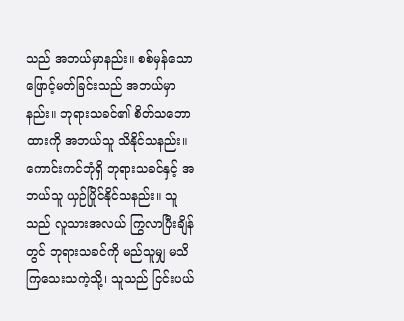သည် အဘယ်မှာနည်း။ စစ်မှန်သော ဖြောင့်မတ်ခြင်းသည် အဘယ်မှာနည်း။ ဘုရားသခင်၏ စိတ်သဘောထားကို အဘယ်သူ သိနိုင်သနည်း။ ကောင်းကင်ဘုံရှိ ဘုရားသခင်နှင့် အဘယ်သူ ယှဉ်ပြိုင်နိုင်သနည်း။ သူသည် လူသားအလယ် ကြွလာပြီးချိန်တွင် ဘုရားသခင်ကို မည်သူမျှ မသိကြသေးသကဲ့သို့၊ သူသည် ငြင်းပယ်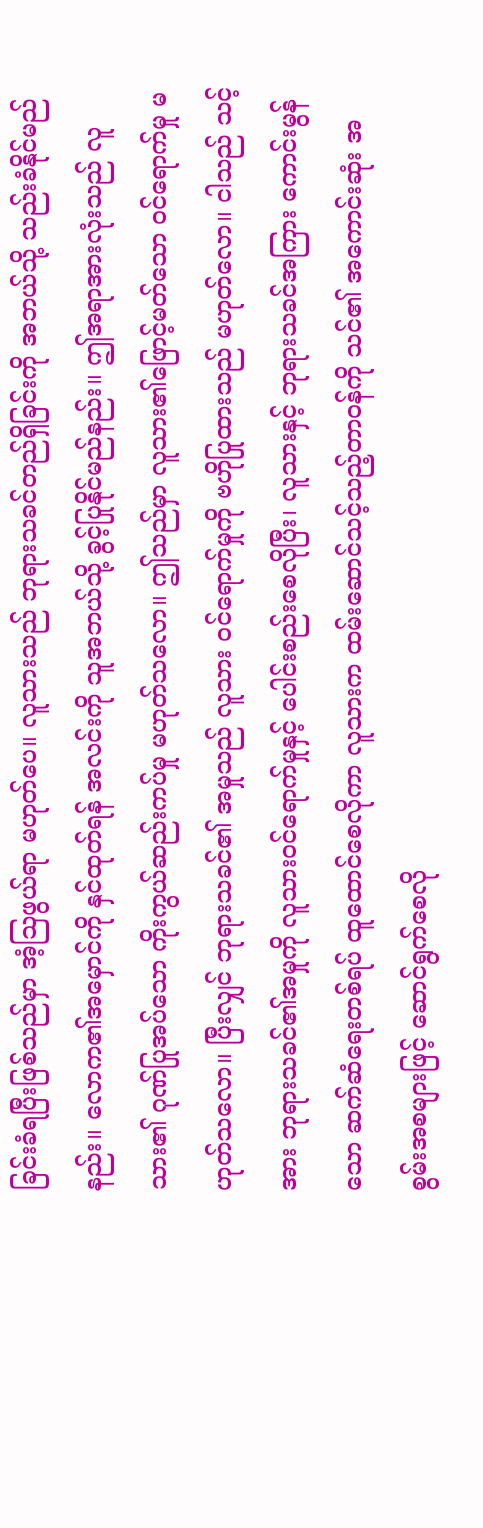ခြင်းခံရပြီးဖြစ်သည်မှာ အံ့သြဖွယ်ရာ မဟုတ်ပေ။ လူသားသည် ဘုရားသခင်တည်ရှိခြင်းကို အဘယ်သို့ သည်းခံနိုင်မည်နည်း။ လောက၏အမှောင်ကို နှင်ထုတ်ရန် အလင်းကို သူအဘယ်သို့ ခွင့်ပြုနိုင်မည်နည်း။ ဤအရာအားလုံးသည် လူသား၏ ဂုဏ်ပြုအပ်သော ကိုးကွယ်ဆည်းကပ်မှု မဟုတ်သလော။ ဤသည်မှာ လူသား၏ဖြောင့်မတ်သော ဝင်ရောက်မှု မဟုတ်သလော။ ပြီးလျှင် ဘုရားသခင်၏ အမှုသည် လူသား ဝင်ရောက်မှုကို ဗဟိုပြုထားသည် မဟုတ်လော။ ငါသည် သင့်အား ဘုရားသခင်၏အမှုကို လူသားဝင်ရောက်မှုနှင့် ပေါင်းစည်းစေလိုပြီး၊ လူသားနှင့် ဘုရားသခင်အကြား ကောင်းမွန်သော ဆက်ဆံရေးတစ်ရပ် ထူထောင်စေလိုကာ လူသားက ထမ်းဆောင်သင့်သည့်တာဝန်ကို သင်၏ အကောင်းဆုံး အစွမ်းအစများဖြင့် ဆောင်ရွက်စေလို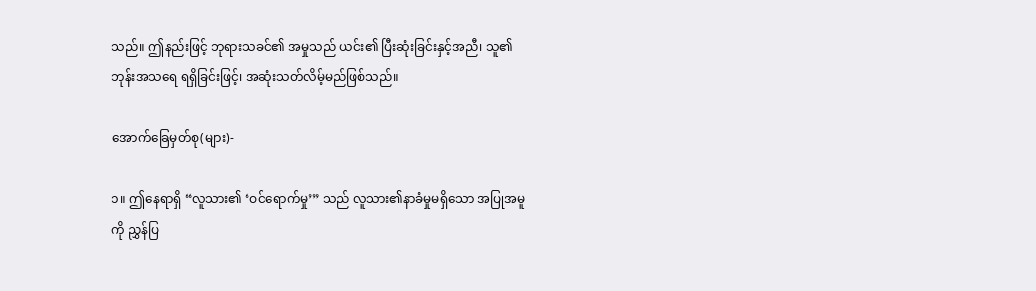သည်။ ဤနည်းဖြင့် ဘုရားသခင်၏ အမှုသည် ယင်း၏ ပြီးဆုံးခြင်းနှင့်အညီ၊ သူ၏ ဘုန်းအသရေ ရရှိခြင်းဖြင့်၊ အဆုံးသတ်လိမ့်မည်ဖြစ်သည်။

အောက်ခြေမှတ်စု(များ)-

၁။ ဤနေရာရှိ “လူသား၏ ‘ဝင်ရောက်မှု’” သည် လူသား၏နာခံမှုမရှိသော အပြုအမူကို ညွှန်ပြ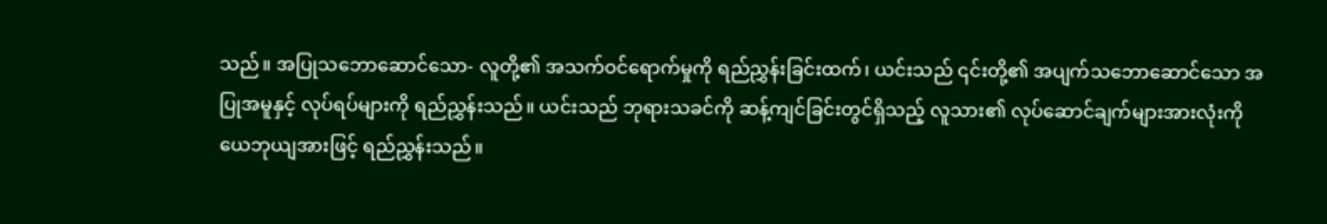သည်။ အပြုသဘောဆောင်သော- လူတို့၏ အသက်ဝင်ရောက်မှုကို ရည်ညွှန်းခြင်းထက်၊ ယင်းသည် ၎င်းတို့၏ အပျက်သဘောဆောင်သော အပြုအမူနှင့် လုပ်ရပ်များကို ရည်ညွှန်းသည်။ ယင်းသည် ဘုရားသခင်ကို ဆန့်ကျင်ခြင်းတွင်ရှိသည့် လူသား၏ လုပ်ဆောင်ချက်များအားလုံးကို ယေဘုယျအားဖြင့် ရည်ညွှန်းသည်။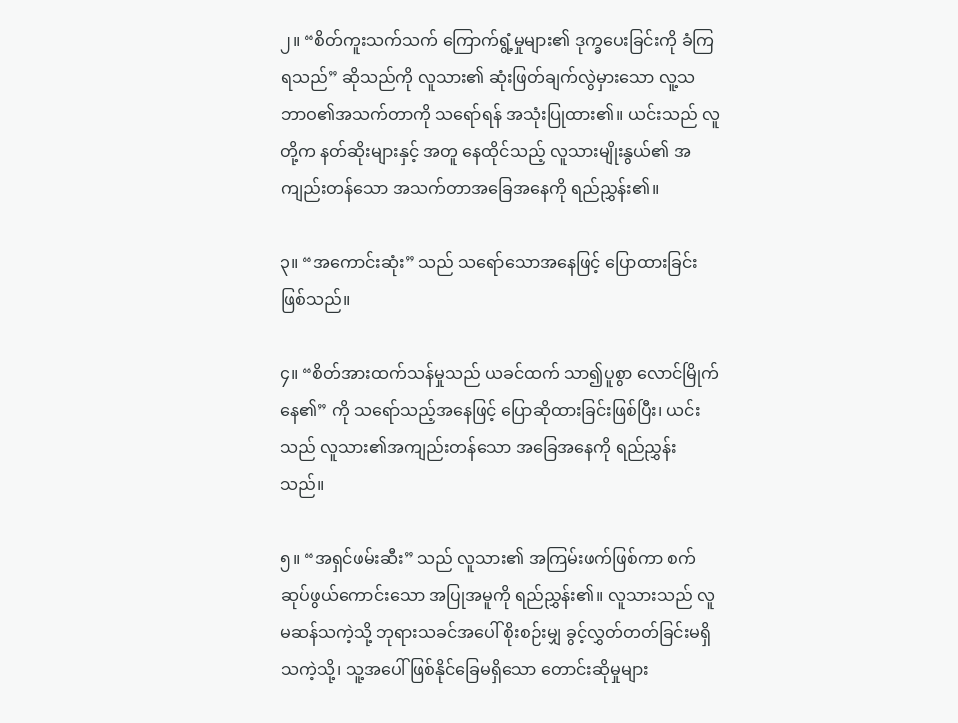၂။ “စိတ်ကူးသက်သက် ကြောက်ရွံ့မှုများ၏ ဒုက္ခပေးခြင်းကို ခံကြရသည်” ဆိုသည်ကို လူသား၏ ဆုံးဖြတ်ချက်လွဲမှားသော လူ့သဘာဝ၏အသက်တာကို သရော်ရန် အသုံးပြုထား၏။ ယင်းသည် လူတို့က နတ်ဆိုးများနှင့် အတူ နေထိုင်သည့် လူသားမျိုးနွယ်၏ အကျည်းတန်သော အသက်တာအခြေအနေကို ရည်ညွှန်း၏။

၃။ “အကောင်းဆုံး” သည် သရော်သောအနေဖြင့် ပြောထားခြင်းဖြစ်သည်။

၄။ “စိတ်အားထက်သန်မှုသည် ယခင်ထက် သာ၍ပူစွာ လောင်မြိုက်နေ၏” ကို သရော်သည့်အနေဖြင့် ပြောဆိုထားခြင်းဖြစ်ပြီး၊ ယင်းသည် လူသား၏အကျည်းတန်သော အခြေအနေကို ရည်ညွှန်းသည်။

၅။ “အရှင်ဖမ်းဆီး” သည် လူသား၏ အကြမ်းဖက်ဖြစ်ကာ စက်ဆုပ်ဖွယ်ကောင်းသော အပြုအမူကို ရည်ညွှန်း၏။ လူသားသည် လူမဆန်သကဲ့သို့ ဘုရားသခင်အပေါ် စိုးစဉ်းမျှ ခွင့်လွှတ်တတ်ခြင်းမရှိသကဲ့သို့၊ သူ့အပေါ် ဖြစ်နိုင်ခြေမရှိသော တောင်းဆိုမှုများ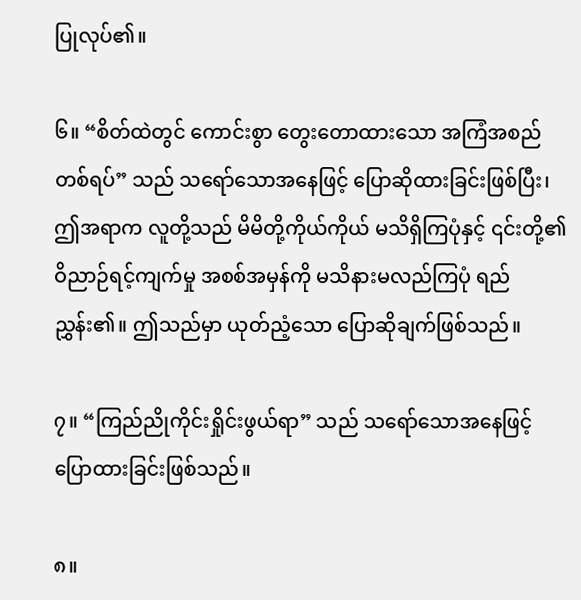ပြုလုပ်၏။

၆။ “စိတ်ထဲတွင် ကောင်းစွာ တွေးတောထားသော အကြံအစည်တစ်ရပ်” သည် သရော်သောအနေဖြင့် ပြောဆိုထားခြင်းဖြစ်ပြီး၊ ဤအရာက လူတို့သည် မိမိတို့ကိုယ်ကိုယ် မသိရှိကြပုံနှင့် ၎င်းတို့၏ ဝိညာဉ်ရင့်ကျက်မှု အစစ်အမှန်ကို မသိနားမလည်ကြပုံ ရည်ညွှန်း၏။ ဤသည်မှာ ယုတ်ညံ့သော ပြောဆိုချက်ဖြစ်သည်။

၇။ “ကြည်ညိုကိုင်းရှိုင်းဖွယ်ရာ” သည် သရော်သောအနေဖြင့် ပြောထားခြင်းဖြစ်သည်။

၈။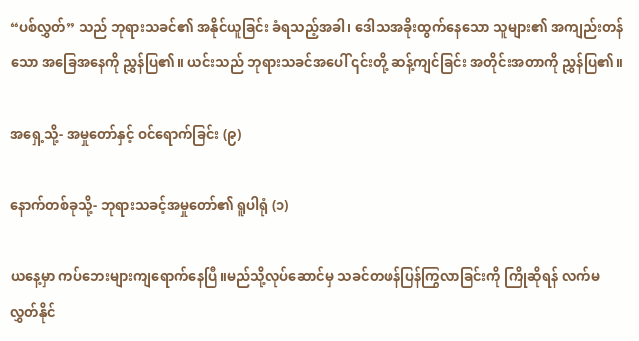“ပစ်လွှတ်” သည် ဘုရားသခင်၏ အနိုင်ယူခြင်း ခံရသည့်အခါ၊ ဒေါသအခိုးထွက်နေသော သူများ၏ အကျည်းတန်သော အခြေအနေကို ညွှန်ပြ၏။ ယင်းသည် ဘုရားသခင်အပေါ် ၎င်းတို့ ဆန့်ကျင်ခြင်း အတိုင်းအတာကို ညွှန်ပြ၏။

အရှေ့သို့- အမှုတော်နှင့် ဝင်ရောက်ခြင်း (၉)

နောက်တစ်ခုသို့- ဘုရားသခင့်အမှုတော်၏ ရူပါရုံ (၁)

ယနေ့မှာ ကပ်ဘေးများကျရောက်နေပြီ။မည်သို့လုပ်ဆောင်မှ သခင်တဖန်ပြန်ကြွလာခြင်းကို ကြိုဆိုရန် လက်မလွှတ်နိုင်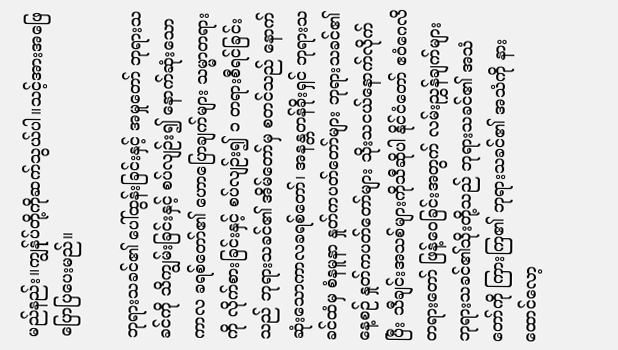မည်နည်း။ကျွန်ုပ်တို့ကိုဆက်သွယ်ပါ။သင့်အားအဖြေပြောပြပေးမည်။

ဘုရားသခင်၏ ပေါ်ထွန်းခြင်းနှင့် အမှုတော် ဘုရားသခင်ကို သိကျွမ်းခြင်းနှင့် စပ်လျဉ်း၍ နောက်ဆုံးသော ကာလ ခရစ်တော်၏ ဟောပြောချက်များ သမ္မာတရားကို လိုက်စားခြင်းနှင့် စပ်လျဉ်း၍ ၁ တရားစီရင်ခြင်းသည် ဘုရားသခင်၏ အိမ်တော်မှ စတင်သည် နောက်ဆုံးသောကာလခရစ်တော်၊ အနန္တတန်ခိုးရှင် ဘုရားသခင်ထံမှ စံနမူနာ နှုတ်ကပတ်တော်များ ဘုရားသခင်၏ နေ့စဉ် နှုတ်ကပတ်တော်များ သိုးသငယ်နောက်လိုက်ပြီး သီချင်းအသစ်များကိုသီဆိုပါ နိုင်ငံတော် ဧဝံဂေလိတရားတော် ဖြန့်ဝေခြင်းအတွက် လမ်းညွှန်ချက်များ ဘုရားသခင်၏သိုးတို့သည် ဘုရားသခင်၏ အသံတော်ကို ကြားကြ၏ ဘုရားသခင်၏ အသံကို နားထောင်လော့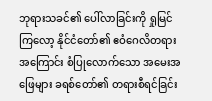ဘုရားသခင်၏ ပေါ်လာခြင်းကို ရှုမြင်ကြလော့ နိုင်ငံတော်၏ ဧဝံဂေလိတရားအကြောင်း စံပြုလောက်သော အမေးအဖြေများ ခရစ်တော်၏ တရားစီရင်ခြင်း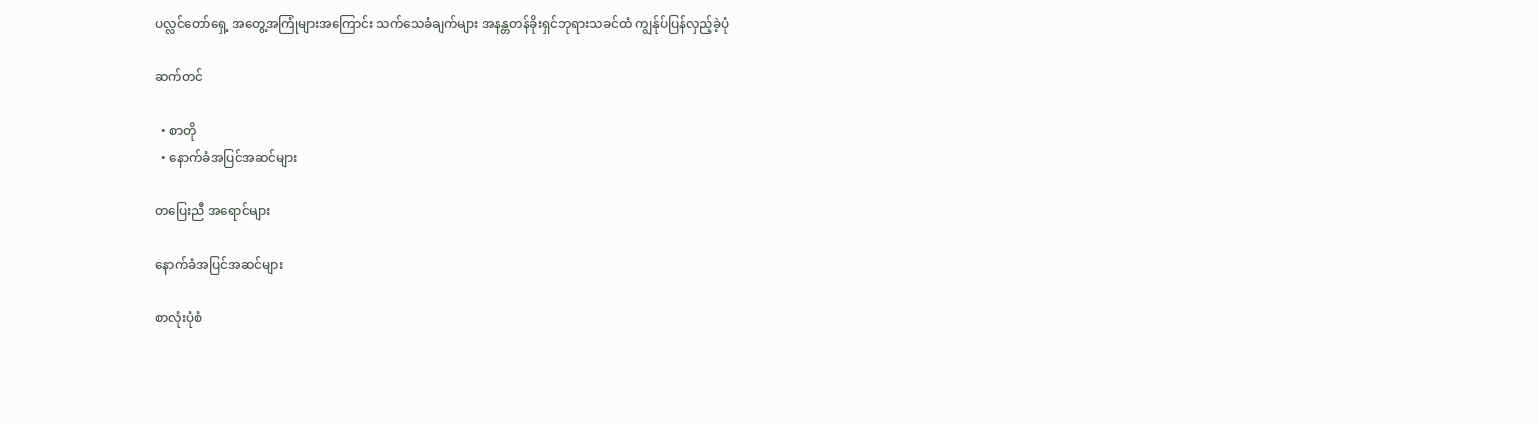ပလ္လင်တော်ရှေ့ အတွေ့အကြုံများအကြောင်း သက်သေခံချက်များ အနန္တတန်ခိုးရှင်ဘုရားသခင်ထံ ကျွန်ုပ်ပြန်လှည့်ခဲ့ပုံ

ဆက်တင်

  • စာတို
  • နောက်ခံအပြင်အဆင်များ

တပြေးညီ အရောင်များ

နောက်ခံအပြင်အဆင်များ

စာလုံးပုံစံ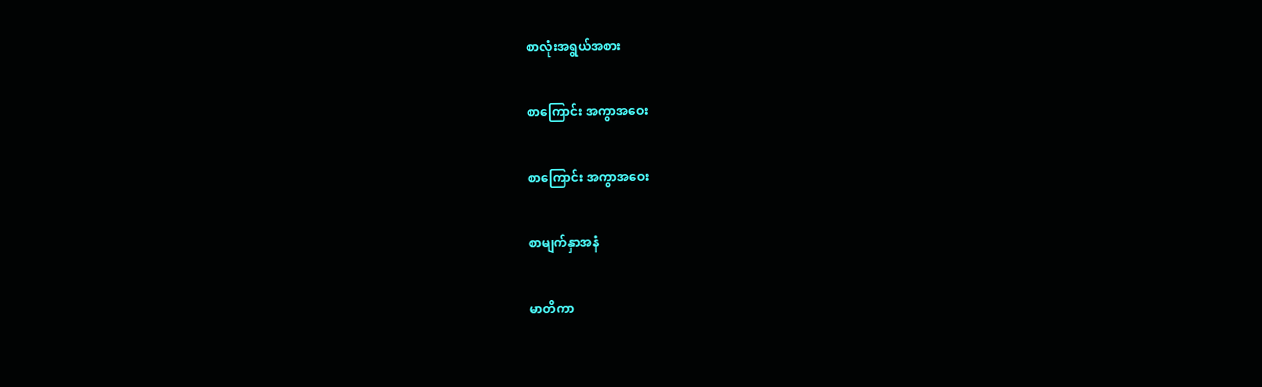စာလုံးအရွယ်အစား

စာကြောင်း အကွာအဝေး

စာကြောင်း အကွာအဝေး

စာမျက်နှာအနံ

မာတိကာ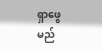ရှာဖွေမည်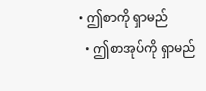• ဤစာကို ရှာမည်
  • ဤစာအုပ်ကို ရှာမည်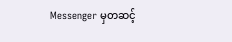Messenger မှတဆင့်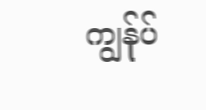ကျွန်ုပ်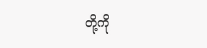တို့ကို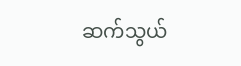ဆက်သွယ်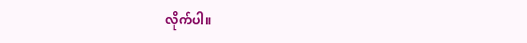လိုက်ပါ။